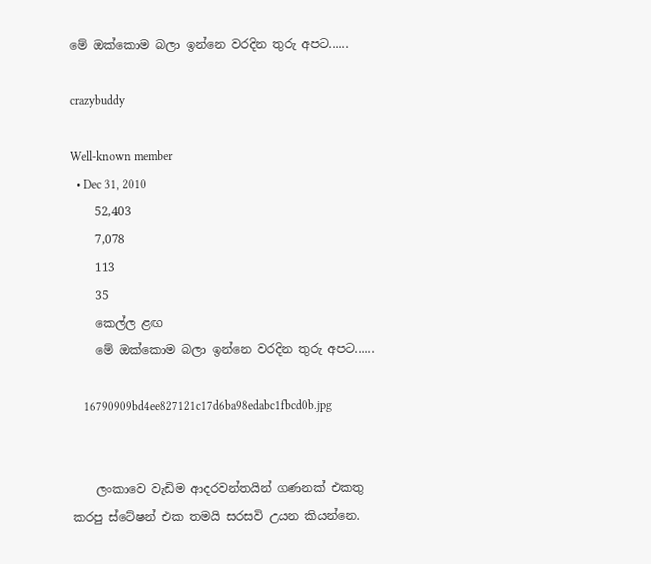මේ ඔක්කොම බලා ඉන්නෙ වරදින තුරු අපට......

crazybuddy

Well-known member
  • Dec 31, 2010
    52,403
    7,078
    113
    35
    කෙල්ල ළඟ
    මේ ඔක්කොම බලා ඉන්නෙ වරදින තුරු අපට......

    16790909bd4ee827121c17d6ba98edabc1fbcd0b.jpg


    ලංකාවෙ වැඩිම ආදරවන්තයින් ගණනක් එකතු කරපු ස්ටේෂන් එක තමයි සරසවි උයන කියන්නෙ.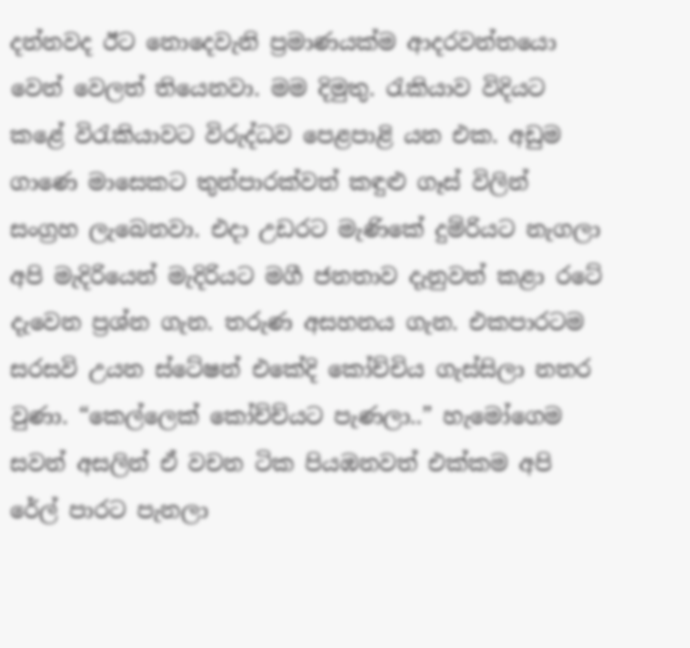දන්නවද ඊට නොදෙවැනි ප්‍රමාණයක්ම ආදරවන්තයො වෙන් වෙලත් තියෙනවා. මම දිමුතු. රැකියාව විදියට කළේ විරැකියාවට විරුද්ධව පෙළපාළි යන එක. අඩුම ගාණෙ මාසෙකට තුන්පාරක්වත් කඳුළු ගෑස් විලින් සංග්‍රහ ලැබෙනවා. එදා උඩරට මැණිකේ දුම්රියට නැගලා අපි මැදිරියෙන් මැදිරියට මගී ජනතාව දැනුවත් කළා රටේ දැවෙන ප්‍රශ්න ගැන. තරුණ අසහනය ගැන. එකපාරටම සරසවි උයන ස්ටේෂන් එකේදි කෝච්චිය ගැස්සිලා නතර වුණා. “කෙල්ලෙක් කෝච්ච්යට පැණලා..” හැමෝගෙම සවන් අසලින් ඒ වචන ටික පියඹනවත් එක්කම අපි රේල් පාරට පැනලා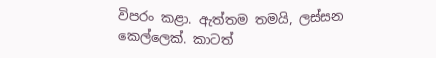විපරං කළා. ඇත්තම තමයි, ලස්සන කෙල්ලෙක්. කාටත්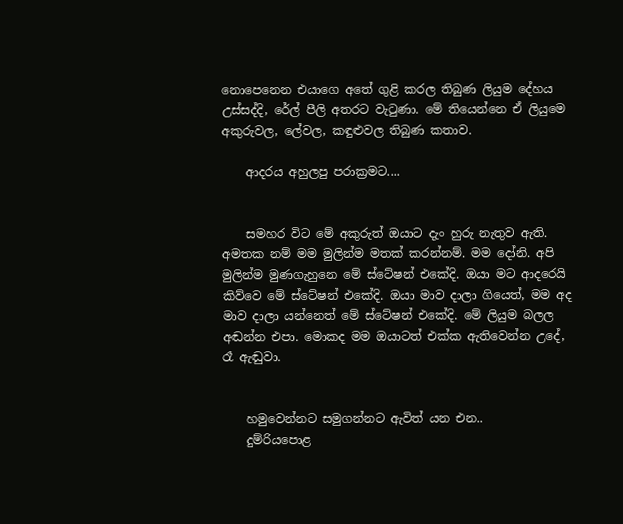නොපෙනෙන එයාගෙ අතේ ගුළි කරල තිබුණ ලියුම දේහය උස්සද්දි, රේල් පීලි අතරට වැටුණා. මේ තියෙන්නෙ ඒ ලියුමෙ අකුරුවල, ලේවල, කඳුළුවල තිබුණ කතාව.

    ආදරය අහුලපු පරාක්‍රමට....


    සමහර විට මේ අකුරුත් ඔයාට දැං හුරු නැතුව ඇති. අමතක නම් මම මුලින්ම මතක් කරන්නම්. මම දෝනි. අපි මුලින්ම මුණගැහුනෙ මේ ස්ටේෂන් එකේදි. ඔයා මට ආදරෙයි කිව්වෙ මේ ස්ටේෂන් එකේදි. ඔයා මාව දාලා ගියෙත්, මම අද මාව දාලා යන්නෙත් මේ ස්ටේෂන් එකේදි. මේ ලියුම බලල අඬන්න එපා. මොකද මම ඔයාටත් එක්ක ඇතිවෙන්න උදේ, රෑ ඇඬුවා.


    හමුවෙන්නට සමුගන්නට ඇවිත් යන එන..
    දුම්රියපොළ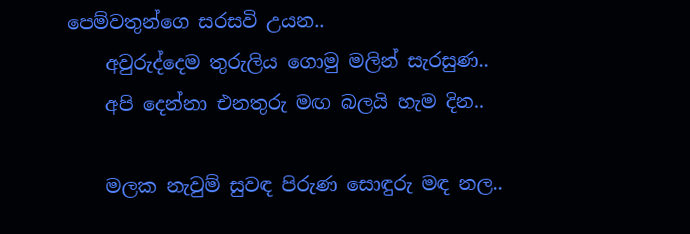පෙම්වතුන්ගෙ සරසවි උයන..
    අවුරුද්දෙම තුරුලිය ගොමු මලින් සැරසුණ..
    අපි දෙන්නා එනතුරු මඟ බලයි හැම දින..

    මලක නැවුම් සුවඳ පිරුණ සොඳුරු මඳ නල..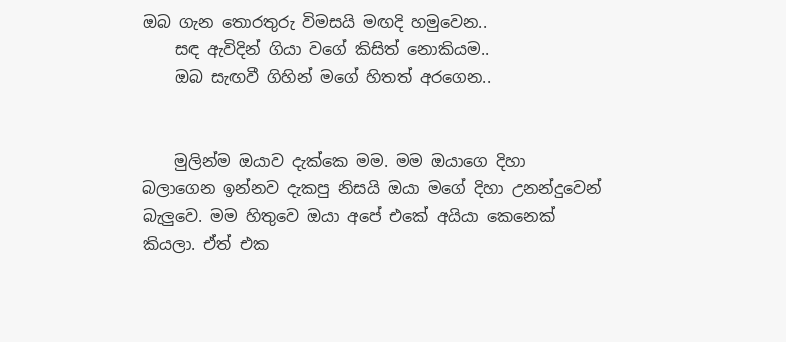ඔබ ගැන තොරතුරු විමසයි මඟදි හමුවෙන..
    සඳ ඇවිදින් ගියා වගේ කිසිත් නොකියම..
    ඔබ සැඟවී ගිහින් මගේ හිතත් අරගෙන..


    මුලින්ම ඔයාව දැක්කෙ මම. මම ඔයාගෙ දිහා බලාගෙන ඉන්නව දැකපු නිසයි ඔයා මගේ දිහා උනන්දුවෙන් බැලුවෙ. මම හිතුවෙ ඔයා අපේ එකේ අයියා කෙනෙක් කියලා. ඒත් එක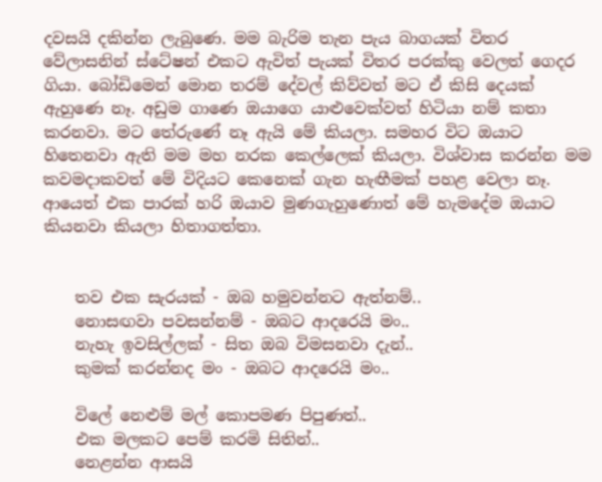දවසයි දකින්න ලැබුණෙ. මම බැරිම තැන පැය බාගයක් විතර වේලාසනින් ස්ටේෂන් එකට ඇවිත් පැයක් විතර පරක්කු වෙලත් ගෙදර ගියා. බෝඩිමෙන් මොන තරම් දේවල් කිව්වත් මට ඒ කිසි දෙයක් ඇහුණෙ නෑ. අඩුම ගාණෙ ඔයාගෙ යාළුවෙක්වත් හිටියා නම් කතා කරනවා. මට තේරුණේ නෑ ඇයි මේ කියලා. සමහර විට ඔයාට හිතෙනවා ඇති මම මහ නරක කෙල්ලෙක් කියලා. විශ්වාස කරන්න මම කවමදාකවත් මේ විදියට කෙනෙක් ගැන හැඟීමක් පහළ වෙලා නෑ. ආයෙත් එක පාරක් හරි ඔයාව මුණගැහුණොත් මේ හැමදේම ඔයාට කියනවා කියලා හිතාගත්තා.


    තව එක සැරයක් - ඔබ හමුවන්නට ඇත්නම්..
    නොසඟවා පවසන්නම් - ඔබට ආදරෙයි මං..
    නැහැ ඉවසිල්ලක් - සිත ඔබ විමසනවා දැන්..
    කුමක් කරන්නද මං - ඔබට ආදරෙයි මං..

    විලේ නෙළුම් මල් කොපමණ පිපුණත්..
    එක මලකට පෙම් කරමි සිතින්..
    නෙළන්න ආසයි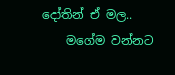දෝතින් ඒ මල..
    මගේම වන්නට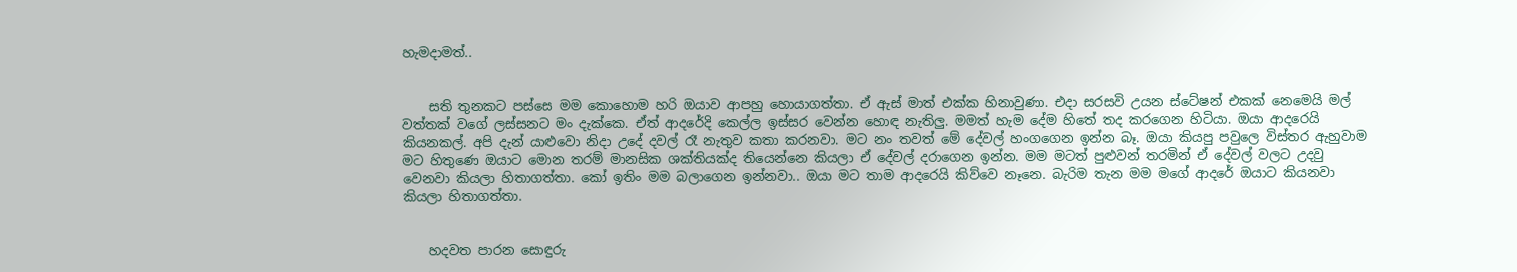හැමදාමත්..


    සති තුනකට පස්සෙ මම කොහොම හරි ඔයාව ආපහු හොයාගත්තා. ඒ ඇස් මාත් එක්ක හිනාවුණා. එදා සරසවි උයන ස්ටේෂන් එකක් නෙමෙයි මල් වත්තක් වගේ ලස්සනට මං දැක්කෙ. ඒත් ආදරේදි කෙල්ල ඉස්සර වෙන්න හොඳ නැතිලු. මමත් හැම දේම හිතේ තද කරගෙන හිටියා. ඔයා ආදරෙයි කියනකල්. අපි දැන් යාළුවො නිදා උදේ දවල් රෑ නැතුව කතා කරනවා. මට නං තවත් මේ දේවල් හංගගෙන ඉන්න බෑ. ඔයා කියපු පවුලෙ විස්තර ඇහුවාම මට හිතුණෙ ඔයාට මොන තරම් මානසික ශක්තියක්ද තියෙන්නෙ කියලා ඒ දේවල් දරාගෙන ඉන්න. මම මටත් පුළුවන් තරමින් ඒ දේවල් වලට උදවු වෙනවා කියලා හිතාගත්තා. කෝ ඉතිං මම බලාගෙන ඉන්නවා.. ඔයා මට තාම ආදරෙයි කිව්වෙ නෑනෙ. බැරිම තැන මම මගේ ආදරේ ඔයාට කියනවා කියලා හිතාගත්තා.


    හදවත පාරන සොඳුරු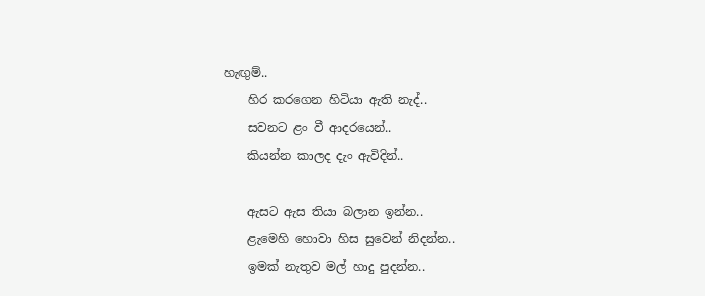හැඟුම්..
    හිර කරගෙන හිටියා ඇති නැද්..
    සවනට ළං වී ආදරයෙන්..
    කියන්න කාලද දැං ඇවිදින්..

    ඇසට ඇස තියා බලාන ඉන්න..
    ළැමෙහි හොවා හිස සුවෙන් නිදන්න..
    ඉමක් නැතුව මල් හාදු පුදන්න..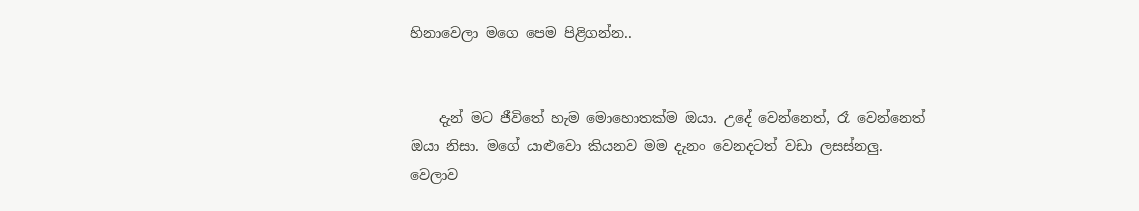හිනාවෙලා මගෙ පෙම පිළිගන්න..


    දැන් මට ජීවිතේ හැම මොහොතක්ම ඔයා. උදේ වෙන්නෙත්, රෑ වෙන්නෙත් ඔයා නිසා. මගේ යාළුවො කියනව මම දැනං වෙනදටත් වඩා ලසස්නලු. වෙලාව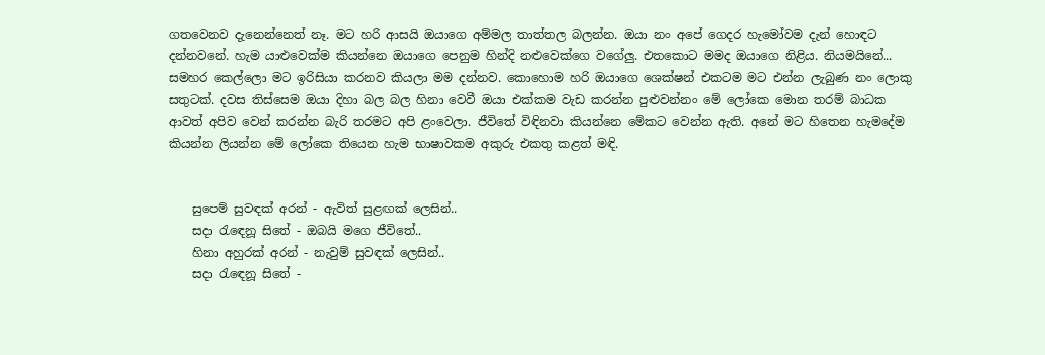ගතවෙනව දැනෙන්නෙත් නෑ. මට හරි ආසයි ඔයාගෙ අම්මල තාත්තල බලන්න. ඔයා නං අපේ ගෙදර හැමෝවම දැන් හොඳට දන්නවනේ. හැම යාළුවෙක්ම කියන්නෙ ඔයාගෙ පෙනුම හින්දි නළුවෙක්ගෙ වගේලු. එතකොට මමද ඔයාගෙ නිළිය. නියමයිනේ... සමහර කෙල්ලො මට ඉරිසියා කරනව කියලා මම දන්නව. කොහොම හරි ඔයාගෙ ශෙක්ෂන් එකටම මට එන්න ලැබුණ නං ලොකු සතුටක්. දවස තිස්සෙම ඔයා දිහා බල බල හිනා වෙවී ඔයා එක්කම වැඩ කරන්න පුළුවන්නං මේ ලෝකෙ මොන තරම් බාධක ආවත් අපිව වෙන් කරන්න බැරි තරමට අපි ළංවෙලා. ජීවිතේ විඳිනවා කියන්නෙ මේකට වෙන්න ඇති. අනේ මට හිතෙන හැමදේම කියන්න ලියන්න මේ ලෝකෙ තියෙන හැම භාෂාවකම අකුරු එකතු කළත් මඳි.


    සුපෙම් සුවඳක් අරන් - ඇවිත් සුළඟක් ලෙසින්..
    සදා රැඳෙනූ සිතේ - ඔබයි මගෙ ජීවිතේ..
    හිනා අහුරක් අරන් - නැවුම් සුවඳක් ලෙසින්..
    සදා රැඳෙනූ සිතේ -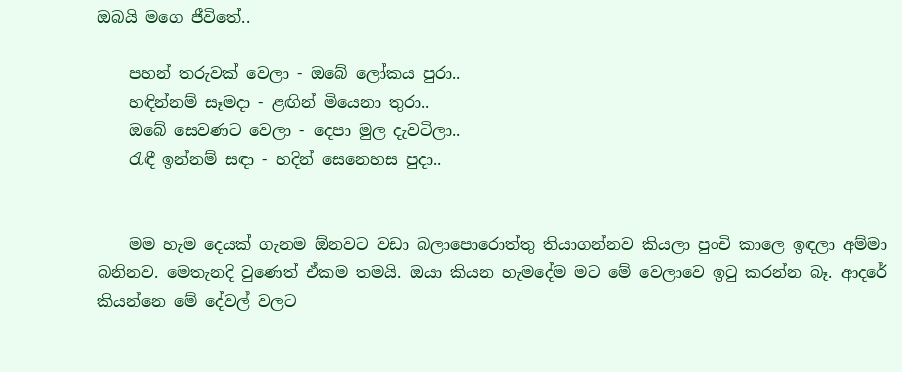ඔබයි මගෙ ජීවිතේ..

    පහන් තරුවක් වෙලා - ඔබේ ලෝකය පුරා..
    හඳින්නම් සෑමදා - ළඟින් මියෙනා තුරා..
    ඔබේ සෙවණට වෙලා - දෙපා මුල දැවටිලා..
    රැඳී ඉන්නම් සඳා - හදින් සෙනෙහස පුදා..


    මම හැම දෙයක් ගැනම ඕනවට වඩා බලාපොරොත්තු තියාගන්නව කියලා පුංචි කාලෙ ඉඳලා අම්මා බනිනව. මෙතැනදි වුණෙත් ඒකම තමයි. ඔයා කියන හැමදේම මට මේ වෙලාවෙ ඉටු කරන්න බෑ. ආදරේ කියන්නෙ මේ දේවල් වලට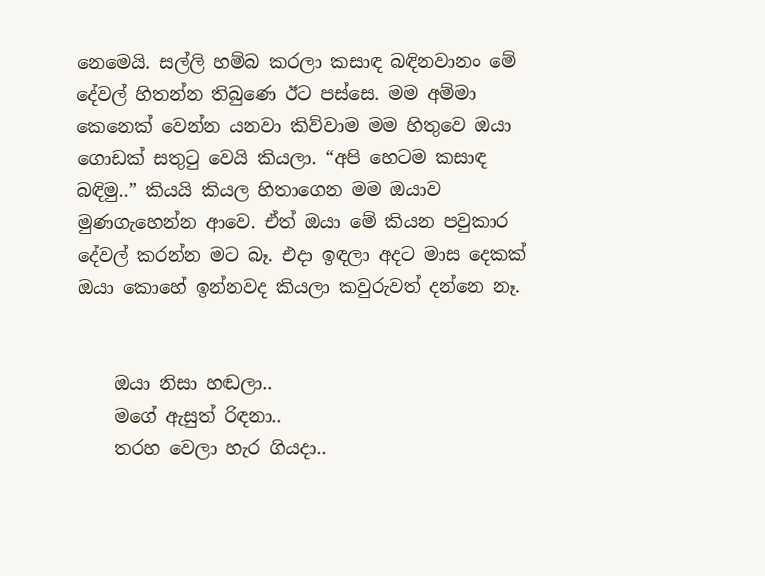නෙමෙයි. සල්ලි හම්බ කරලා කසාඳ බඳිනවානං මේ දේවල් හිතන්න තිබුණෙ ඊට පස්සෙ. මම අම්මා කෙනෙක් වෙන්න යනවා කිව්වාම මම හිතුවෙ ඔයා ගොඩක් සතුටු වෙයි කියලා. “අපි හෙටම කසාඳ බඳිමු..” කියයි කියල හිතාගෙන මම ඔයාව මුණගැහෙන්න ආවෙ. ඒත් ඔයා මේ කියන පවුකාර දේවල් කරන්න මට බෑ. එදා ඉඳලා අදට මාස දෙකක් ඔයා කොහේ ඉන්නවද කියලා කවුරුවත් දන්නෙ නෑ.


    ඔයා නිසා හඬලා..
    මගේ ඇසුත් රිඳනා..
    තරහ වෙලා හැර ගියදා..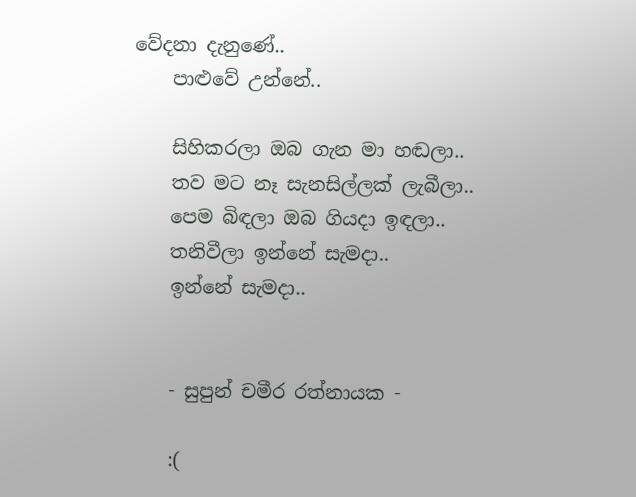වේදනා දැනුණේ..
    පාළුවේ උන්නේ..

    සිහිකරලා ඔබ ගැන මා හඬලා..
    තව මට නෑ සැනසිල්ලක් ලැබීලා..
    පෙම බිඳලා ඔබ ගියදා ඉඳලා..
    තනිවීලා ඉන්නේ සැමදා..
    ඉන්නේ සැමදා..


    - සුපුන් චමීර රත්නායක -

    :(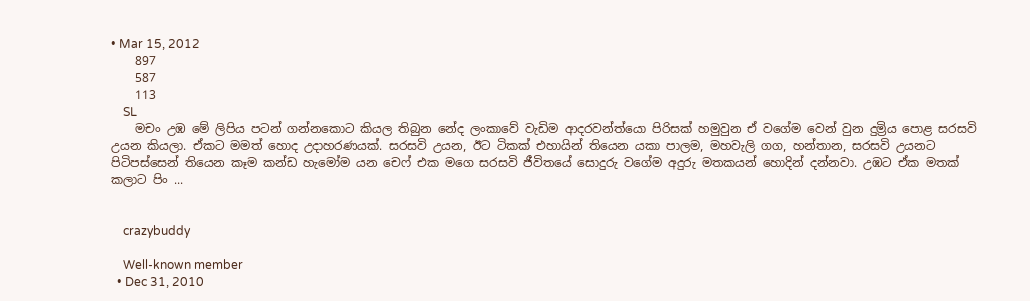• Mar 15, 2012
    897
    587
    113
    SL
    මචං උඹ මේ ලිපිය පටන් ගන්නකොට කියල තිබුන නේද ලංකාවේ වැඩිම ආදරවන්ත්යො පිරිසක් හමුවුන ඒ වගේම වෙන් වුන දුම්‍රිය පොළ සරසවි උයන කියලා. ඒකට මමත් හොද උදාහරණයක්. සරසවි උයන, ඊට ටිකක් එහායින් තියෙන යකා පාලම, මහවැලි ගග, හන්තාන, සරසවි උයනට පිටිපස්සෙන් තියෙන කෑම කන්ඩ හැමෝම යන චෙෆ් එක මගෙ සරසවි ජීවිතයේ සොදුරු වගේම අදුරු මතකයන් හොදින් දන්නවා. උඹට ඒක මතක් කලාට පිං ...


    crazybuddy

    Well-known member
  • Dec 31, 2010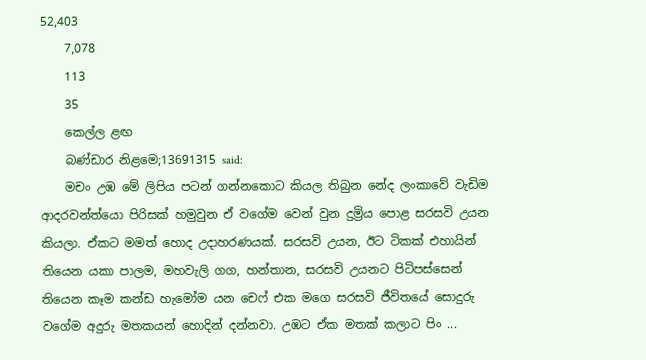52,403
    7,078
    113
    35
    කෙල්ල ළඟ
    බණ්ඩාර නිළමෙ;13691315 said:
    මචං උඹ මේ ලිපිය පටන් ගන්නකොට කියල තිබුන නේද ලංකාවේ වැඩිම ආදරවන්ත්යො පිරිසක් හමුවුන ඒ වගේම වෙන් වුන දුම්‍රිය පොළ සරසවි උයන කියලා. ඒකට මමත් හොද උදාහරණයක්. සරසවි උයන, ඊට ටිකක් එහායින් තියෙන යකා පාලම, මහවැලි ගග, හන්තාන, සරසවි උයනට පිටිපස්සෙන් තියෙන කෑම කන්ඩ හැමෝම යන චෙෆ් එක මගෙ සරසවි ජීවිතයේ සොදුරු වගේම අදුරු මතකයන් හොදින් දන්නවා. උඹට ඒක මතක් කලාට පිං ...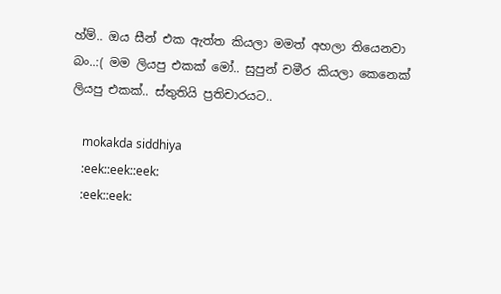හ්ම්.. ඔය සීන් එක ඇත්ත කියලා මමත් අහලා තියෙනවා බං..:( මම ලියපු එකක් මෝ.. සුපුන් චමීර කියලා කෙනෙක් ලියපු එකක්.. ස්තුතියි ප්‍රතිචාරයට..

    mokakda siddhiya
    :eek::eek::eek:
    :eek::eek: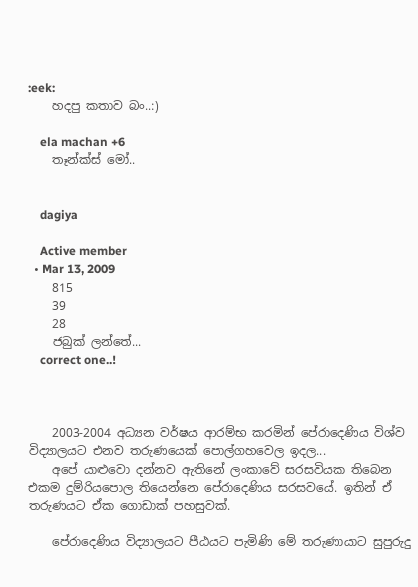:eek:
    හදපු කතාව බං..:)

    ela machan +6
    තෑන්ක්ස් මෝ..


    dagiya

    Active member
  • Mar 13, 2009
    815
    39
    28
    ජබුක් ලන්තේ...
    correct one..!



    2003-2004 අධ්‍යන වර්ෂය ආරම්භ කරමින් පේරාදෙණිය විශ්ව විද්‍යාලයට එනව තරුණයෙක් පොල්ගහවෙල ඉදල...
    අපේ යාළුවො දන්නව ඇතිනේ ලංකාවේ සරසවියක තිබෙන එකම දුම්රියපොල තියෙන්නෙ පේරාදෙණිය සරසවයේ. ඉතින් ඒ තරුණයට ඒක ගොඩාක් පහසුවක්.

    පේරාදෙණිය විද්‍යාලයට පීඨයට පැමිණි මේ තරුණායාට සුපුරුදු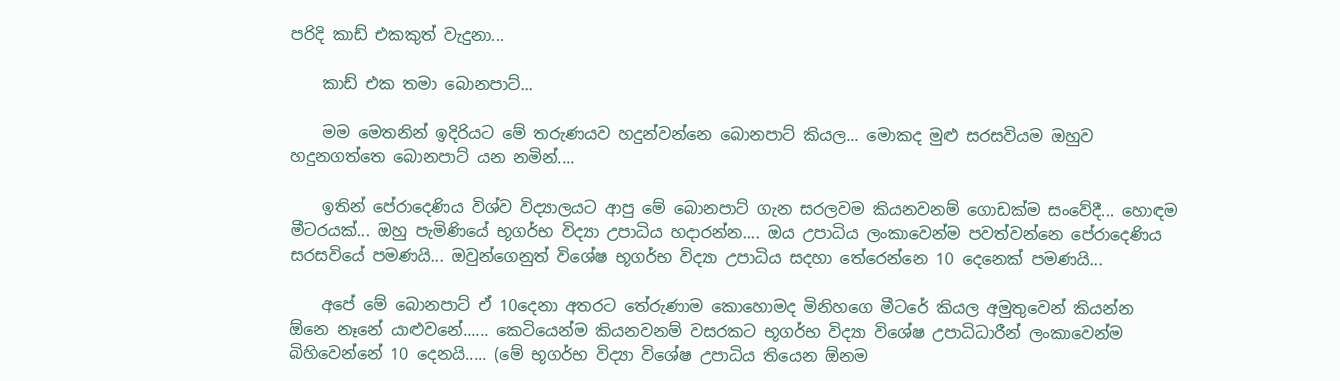පරිදි කාඩ් එකකුත් වැදුනා...

    කාඩ් එක තමා බොනපාට්...

    මම මෙතනින් ඉදිරියට මේ තරුණයව හදුන්වන්නෙ බොනපාට් කියල... මොකද මුළු සරසවියම ඔහුව හදුනගත්තෙ බොනපාට් යන නමින්....

    ඉතින් පේරාදෙණිය විශ්ව විද්‍යාලයට ආපු මේ බොනපාට් ගැන සරලවම කියනවනම් ගොඩක්ම සංවේදී... හොඳම මීටරයක්... ඔහු පැමිණියේ භූගර්භ විද්‍යා උපාධිය හදාරන්න.... ඔය උපාධිය ලංකාවෙන්ම පවත්වන්නෙ පේරාදෙණිය සරසවියේ පමණයි... ඔවුන්ගෙනුත් විශේෂ භූගර්භ විද්‍යා උපාධිය සදහා තේරෙන්නෙ 10 දෙනෙක් පමණයි...

    අපේ මේ බොනපාට් ඒ 10දෙනා අතරට තේරුණාම කොහොමද මිනිහගෙ මීටරේ කියල අමුතුවෙන් කියන්න ඕනෙ නෑනේ යාළුවනේ...... කෙටියෙන්ම කියනවනම් වසරකට භූගර්භ විද්‍යා විශේෂ උපාධිධාරීන් ලංකාවෙන්ම බිහිවෙන්නේ 10 දෙනයි..... (මේ භූගර්භ විද්‍යා විශේෂ උපාධිය තියෙන ඕනම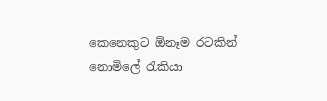කෙනෙකුට ඕනෑම රටකින් නොමිලේ රැකියා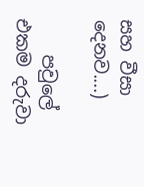සහ වීසා දෙනව....)

    පවුලේ එකම දරුවා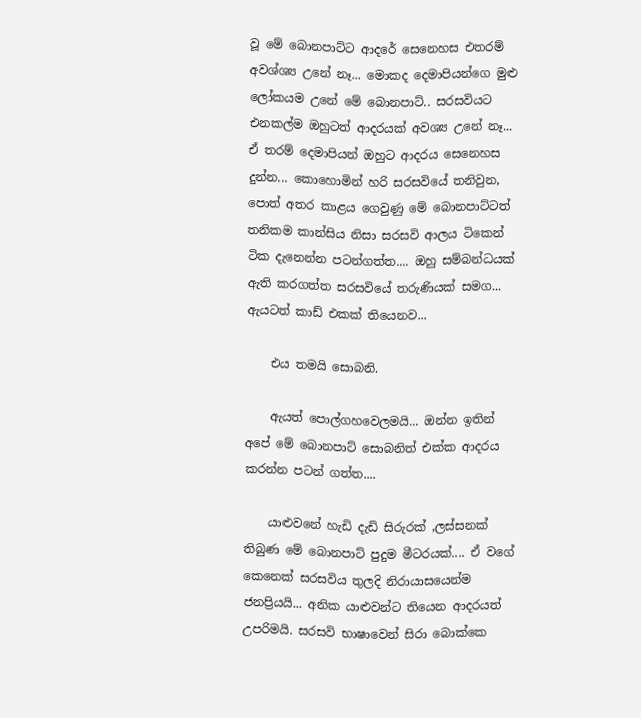වූ මේ බොනපාට්ට ආදරේ සෙනෙහස එතරම් අවශ්ශ්‍ය උනේ නෑ... මොකද දෙමාපියන්ගෙ මුළු ලෝකයම උනේ මේ බොනපාට්.. සරසවියට එනකල්ම ඔහුටත් ආදරයක් අවශ්‍ය උනේ නෑ... ඒ තරම් දෙමාපියන් ඔහුට ආදරය සෙනෙහස දුන්න... කොහොමින් හරි සරසවියේ තනිවුන, පොත් අතර කාළය ගෙවුණු මේ බොනපාට්ටත් තනිකම කාන්සිය නිසා සරසවි ආලය ටිකෙන් ටික දැනෙන්න පටන්ගත්ත.... ඔහු සම්බන්ධයක් ඇති කරගත්ත සරසවියේ තරුණියක් සමග... ඇයටත් කාඩ් එකක් තියෙනව...

    එය තමයි සොබනි.

    ඇයත් පොල්ගහවෙලමයි... ඔන්න ඉතින් අපේ මේ බොනපාට් සොබනිත් එක්ක ආදරය කරන්න පටන් ගත්ත....

    යාළුවනේ හැඩි දැඩි සිරුරක් ,ලස්සනක් තිබුණ මේ බොනපාට් පුදුම මීටරයක්.... ඒ වගේ කෙනෙක් සරසවිය තුලදි නිරායාසයෙන්ම ජනප්‍රියයි... අනික යාළුවන්ට තියෙන ආදරයත් උපරිමයි. සරසවි භාෂාවෙන් සිරා බොක්කෙ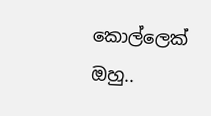කොල්ලෙක් ඔහු..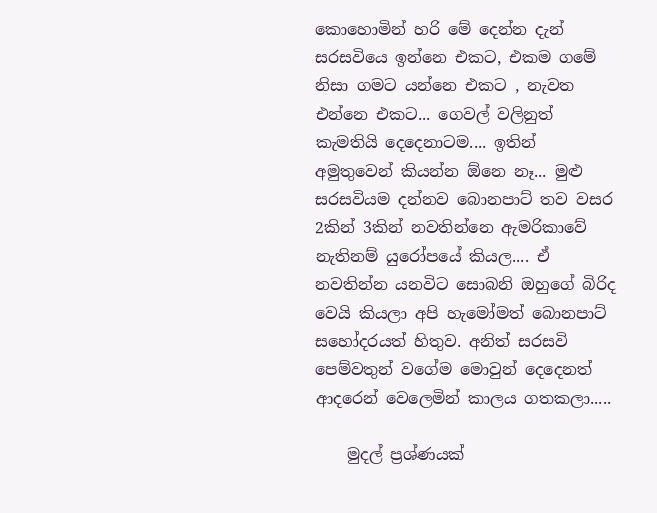කොහොමින් හරි මේ දෙන්න දැන් සරසවියෙ ඉන්නෙ එකට, එකම ගමේ නිසා ගමට යන්නෙ එකට , නැවත එන්නෙ එකට... ගෙවල් වලිනුත් කැමතියි දෙදෙනාටම.... ඉතින් අමුතුවෙන් කියන්න ඕනෙ නෑ... මුළු සරසවියම දන්නව බොනපාට් තව වසර 2කින් 3කින් නවතින්නෙ ඇමරිකාවේ නැතිනම් යුරෝපයේ කියල.... ඒ නවතින්න යනවිට සොබනි ඔහුගේ බිරිද වෙයි කියලා අපි හැමෝමත් බොනපාට් සහෝදරයත් හිතුව. අනිත් සරසවි පෙම්වතුන් වගේම මොවුන් දෙදෙනත් ආදරෙන් වෙලෙමින් කාලය ගතකලා.....

    මුදල් ප්‍රශ්ණයක්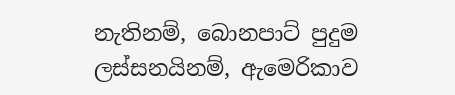නැතිනම්, බොනපාට් පුදුම ලස්සනයිනම්, ඇමෙරිකාව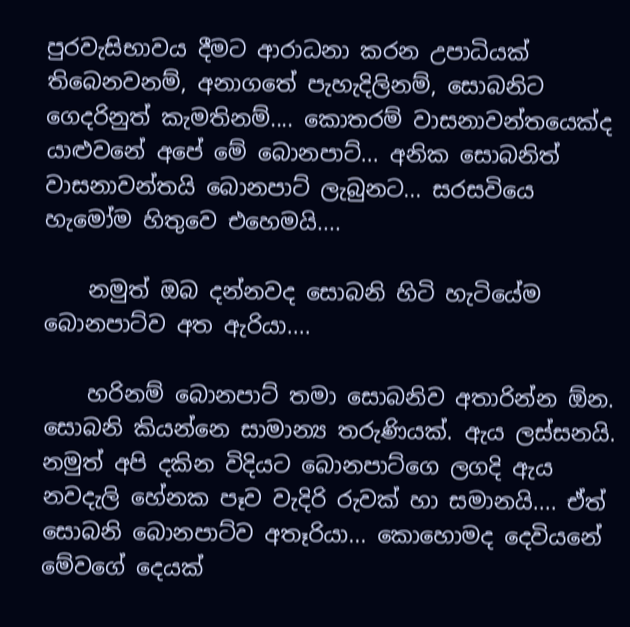පුරවැසිභාවය දීමට ආරාධනා කරන උපාධියක් තිබෙනවනම්, අනාගතේ පැහැදිලිනම්, සොබනිට ගෙදරිනුත් කැමතිනම්.... කොතරම් වාසනාවන්තයෙක්ද යාළුවනේ අපේ මේ බොනපාට්... අනික සොබනිත් වාසනාවන්තයි බොනපාට් ලැබුනට... සරසවියෙ හැමෝම හිතුවෙ එහෙමයි....

    නමුත් ඔබ දන්නවද සොබනි හිටි හැටියේම බොනපාට්ව අත ඇරියා....

    හරිනම් බොනපාට් තමා සොබනිව අතාරින්න ඕන. සොබනි කියන්නෙ සාමාන්‍ය තරුණියක්. ඇය ලස්සනයි. නමුත් අපි දකින විදියට බොනපාට්ගෙ ලගදි ඇය නවදැලි හේනක පෑව වැදිරි රුවක් හා සමානයි.... ඒත් සොබනි බොනපාට්ව අතෑරියා... කොහොමද දෙවියනේ මේවගේ දෙයක්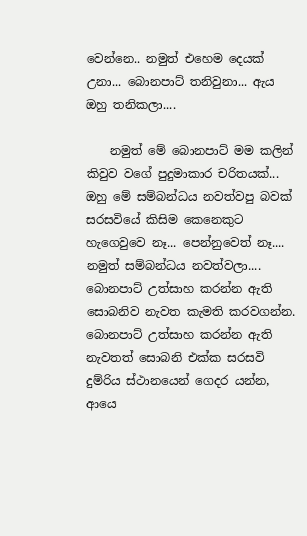වෙන්නෙ.. නමුත් එහෙම දෙයක් උනා... බොනපාට් තනිවුනා... ඇය ඔහු තනිකලා....

    නමුත් මේ බොනපාට් මම කලින් කිවුව වගේ පුදුමාකාර චරිතයක්... ඔහු මේ සම්බන්ධය නවත්වපු බවක් සරසවියේ කිසිම කෙනෙකුට හැගෙවුවෙ නෑ... පෙන්නුවෙත් නෑ.... නමුත් සම්බන්ධය නවත්වලා.... බොනපාට් උත්සාහ කරන්න ඇති සොබනිව නැවත කැමති කරවගන්න. බොනපාට් උත්සාහ කරන්න ඇති නැවතත් සොබනි එක්ක සරසවි දුම්රිය ස්ථානයෙන් ගෙදර යන්න, ආයෙ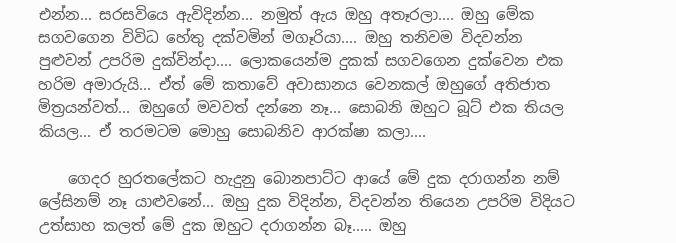එන්න... සරසවියෙ ඇවිදින්න... නමුත් ඇය ඔහු අතෑරලා.... ඔහු මේක සගවගෙන විවිධ හේතු දක්වමින් මගෑරියා.... ඔහු තනිවම විදවන්න පුළුවන් උපරිම දුක්වින්දා.... ලොකයෙන්ම දුකක් සගවගෙන දුක්වෙන එක හරිම අමාරුයි... ඒත් මේ කතාවේ අවාසානය වෙනකල් ඔහුගේ අතිජාත මිත්‍රයන්වත්... ඔහුගේ මවවත් දන්නෙ නෑ... සොබනි ඔහුට බූට් එක තියල කියල... ඒ තරමටම මොහු සොබනිව ආරක්ෂා කලා....

    ගෙදර හුරතලේකට හැදුනු බොනපාට්ට ආයේ මේ දුක දරාගන්න නම් ලේසිනම් නෑ යාළුවනේ... ඔහු දුක විදින්න, විදවන්න තියෙන උපරිම විදියට උත්සාහ කලත් මේ දුක ඔහුට දරාගන්න බෑ..... ඔහු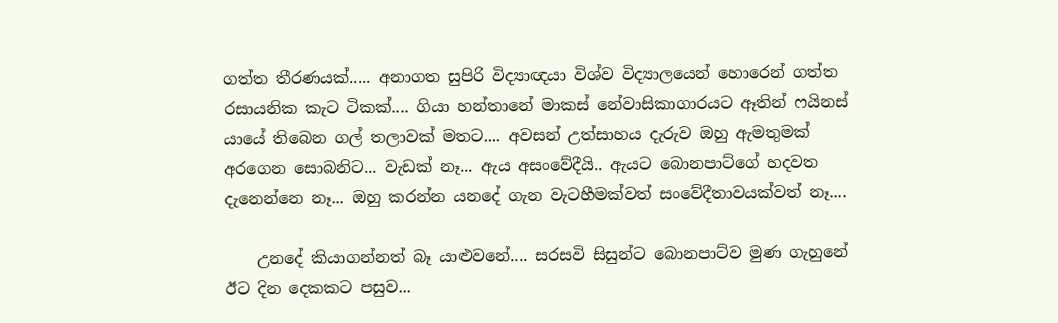ගත්ත තීරණයක්..... අනාගත සුපිරි විද්‍යාඥයා විශ්ව විද්‍යාලයෙන් හොරෙන් ගත්ත රසායනික කැට ටිකක්.... ගියා හන්තානේ මාකස් නේවාසිකාගාරයට ඈතින් ෆයිනස් යායේ තිබෙන ගල් තලාවක් මතට.... අවසන් උත්සාහය දැරුව ඔහු ඇමතුමක් අරගෙන සොබනිට... වැඩක් නෑ... ඇය අසංවේදීයි.. ඇයට බොනපාට්ගේ හදවත දැනෙන්නෙ නෑ... ඔහු කරන්න යනදේ ගැන වැටහීමක්වත් සංවේදීතාවයක්වත් නෑ....

    උනදේ කියාගන්නත් බෑ යාළුවනේ.... සරසවි සිසුන්ට බොනපාට්ව මුණ ගැහුනේ ඊට දින දෙකකට පසුව...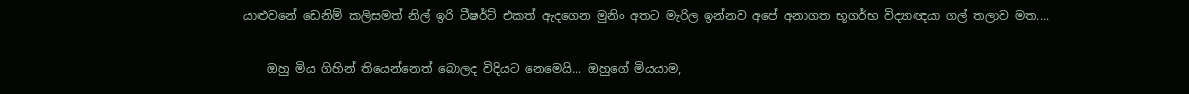යාළුවනේ ඩෙනිම් කලිසමත් නිල් ඉරි ටීෂර්ට් එකත් ඇදගෙන මුනිං අතට මැරිල ඉන්නව අපේ අනාගත භූගර්භ විද්‍යාඥයා ගල් තලාව මත....

    ඔහු මිය ගිහින් තියෙන්නෙත් බොලද විදියට නෙමෙයි... ඔහුගේ මියයාම,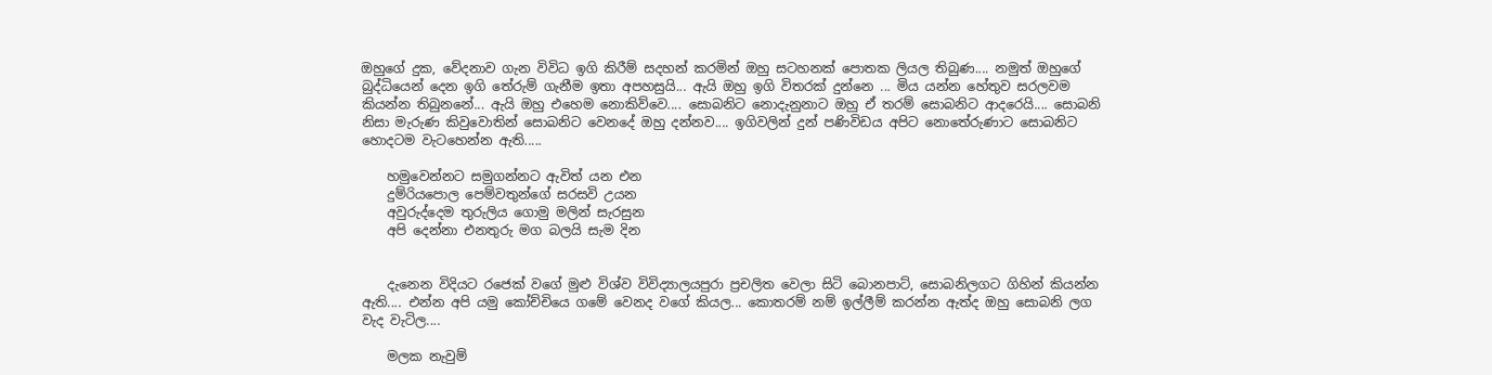ඔහුගේ දුක, වේදනාව ගැන විවිධ ඉගි කිරීම් සදහන් කරමින් ඔහු සටහනක් පොතක ලියල තිබුණ.... නමුත් ඔහුගේ බුද්ධියෙන් දෙන ඉගි තේරුම් ගැනීම ඉතා අපහසුයි... ඇයි ඔහු ඉගි විතරක් දුන්නෙ ... මිය යන්න හේතුව සරලවම කියන්න තිබුනනේ... ඇයි ඔහු එහෙම නොකිව්වෙ.... සොබනිට නොදැනුනාට ඔහු ඒ තරම් සොබනිට ආදරෙයි.... සොබනි නිසා මැරුණ කිවුවොතින් සොබනිට වෙනදේ ඔහු දන්නව.... ඉගිවලින් දුන් පණිවිඩය අපිට නොතේරුණාට සොබනිට හොදටම වැටහෙන්න ඇති.....

    හමුවෙන්නට සමුගන්නට ඇවිත් යන එන
    දුම්රියපොල පෙම්වතුන්ගේ සරසවි උයන
    අවුරුද්දෙම තුරුලිය ගොමු මලින් සැරසුන
    අපි දෙන්නා එනතුරු මග බලයි සැම දින


    දැනෙන විදියට රජෙක් වගේ මුළු විශ්ව විවිද්‍යාලයපුරා ප්‍රචලිත වෙලා සිටි බොනපාට්, සොබනිලගට ගිහින් කියන්න ඇති.... එන්න අපි යමු කෝච්චියෙ ගමේ වෙනද වගේ කියල... කොතරම් නම් ඉල්ලීම් කරන්න ඇත්ද ඔහු සොබනි ලග වැද වැටිල....

    මලක නැවුම්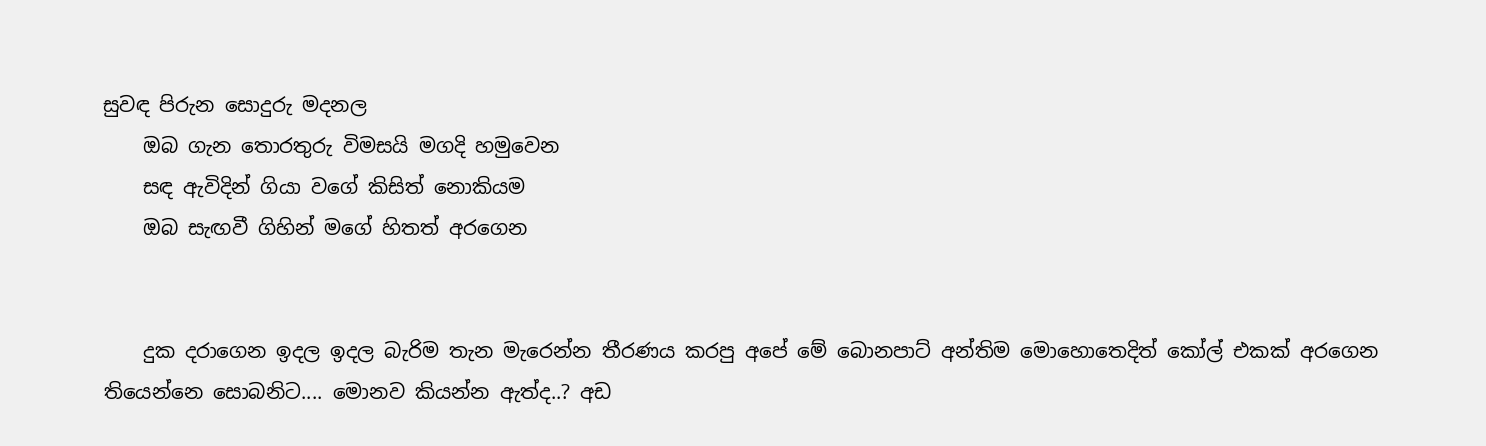සුවඳ පිරුන සොදුරු මදනල
    ඔබ ගැන තොරතුරු විමසයි මගදි හමුවෙන
    සඳ ඇවිදින් ගියා වගේ කිසිත් නොකියම
    ඔබ සැඟවී ගිහින් මගේ හිතත් අරගෙන


    දුක දරාගෙන ඉදල ඉදල බැරිම තැන මැරෙන්න තීරණය කරපු අපේ මේ බොනපාට් අන්තිම මොහොතෙදිත් කෝල් එකක් අරගෙන තියෙන්නෙ සොබනිට.... මොනව කියන්න ඇත්ද..? අඩ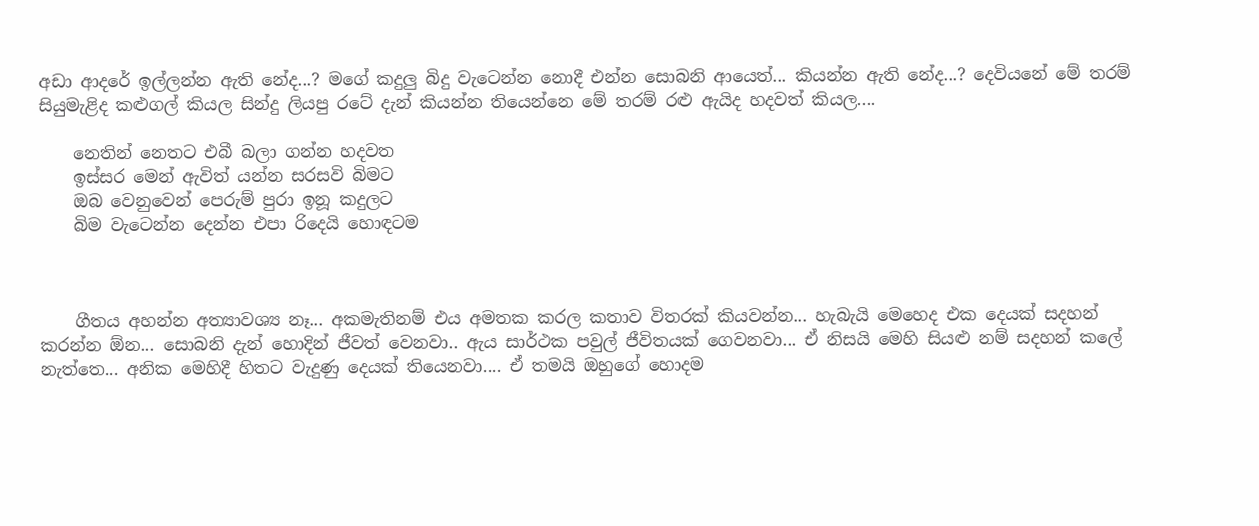අඩා ආදරේ ඉල්ලන්න ඇති නේද...? මගේ කදුලු බිදු වැටෙන්න නොදී එන්න සොබනි ආයෙත්... කියන්න ඇති නේද...? දෙවියනේ මේ තරම් සියුමැළිද කළුගල් කියල සින්දු ලියපු රටේ දැන් කියන්න තියෙන්නෙ මේ තරම් රළු ඇයිද හදවත් කියල....

    නෙතින් නෙතට එබී බලා ගන්න හදවත
    ඉස්සර මෙන් ඇවිත් යන්න සරසවි බිමට
    ඔබ වෙනුවෙන් පෙරුම් පුරා ඉනූ කදුලට
    බිම වැටෙන්න දෙන්න එපා රිදෙයි හොඳටම



    ගීතය අහන්න අත්‍යාවශ්‍ය නෑ... අකමැතිනම් එය අමතක කරල කතාව විතරක් කියවන්න... හැබැයි මෙහෙද එක දෙයක් සදහන් කරන්න ඕන... සොබනි දැන් හොදින් ජීවත් වෙනවා.. ඇය සාර්ථක පවුල් ජීවිතයක් ගෙවනවා... ඒ නිසයි මෙහි සියළු නම් සදහන් කලේ නැත්තෙ... අනික මෙහිදී හිතට වැදුණු දෙයක් තියෙනවා.... ඒ තමයි ඔහුගේ හොදම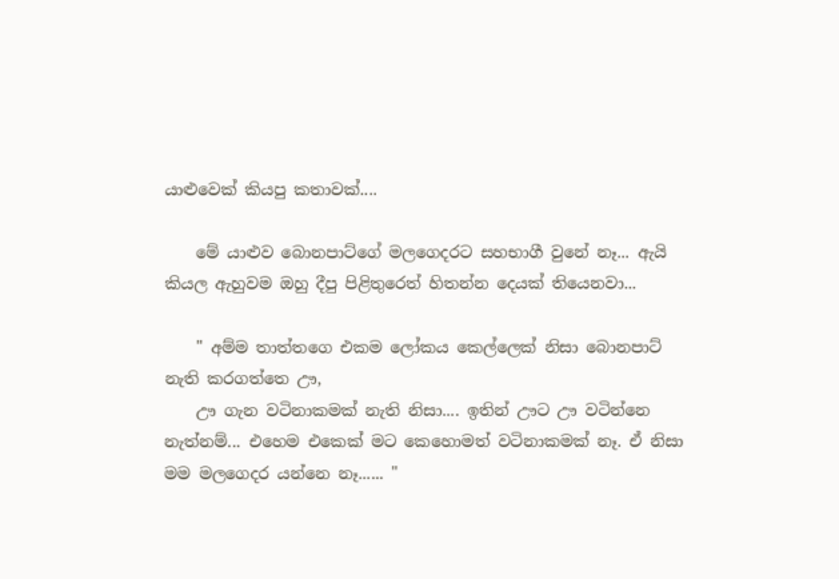යාළුවෙක් කියපු කතාවක්....

    මේ යාළුව බොනපාට්ගේ මලගෙදරට සහභාගී වුනේ නෑ... ඇයි කියල ඇහුවම ඔහු දීපු පිළිතුරෙත් හිතන්න දෙයක් තියෙනවා...

    " අම්ම තාත්තගෙ එකම ලෝකය කෙල්ලෙක් නිසා බොනපාට් නැති කරගත්තෙ ඌ,
    ඌ ගැන වටිනාකමක් නැති නිසා.... ඉතින් ඌට ඌ වටින්නෙ නැත්නම්... එහෙම එකෙක් මට කෙහොමත් වටිනාකමක් නෑ. ඒ නිසා මම මලගෙදර යන්නෙ නෑ...... "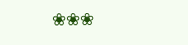❀❀❀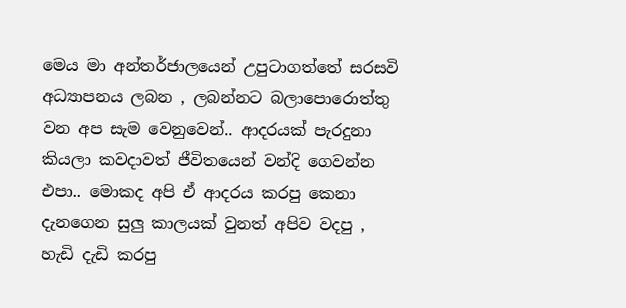මෙය මා අන්තර්ජාලයෙන් උපුටාගත්තේ සරසවි අධ්‍යාපනය ලබන , ලබන්නට බලාපොරොත්තු වන අප සැම වෙනුවෙන්.. ආදරයක් පැරදුනා කියලා කවදාවත් ජීවිතයෙන් වන්දි ගෙවන්න එපා.. මොකද අපි ඒ ආදරය කරපු කෙනා දැනගෙන සුලු කාලයක් වුනත් අපිව වදපු , හැඩි දැඩි කරපු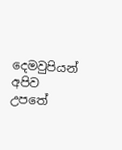දෙමවුපියන් අපිව උපතේ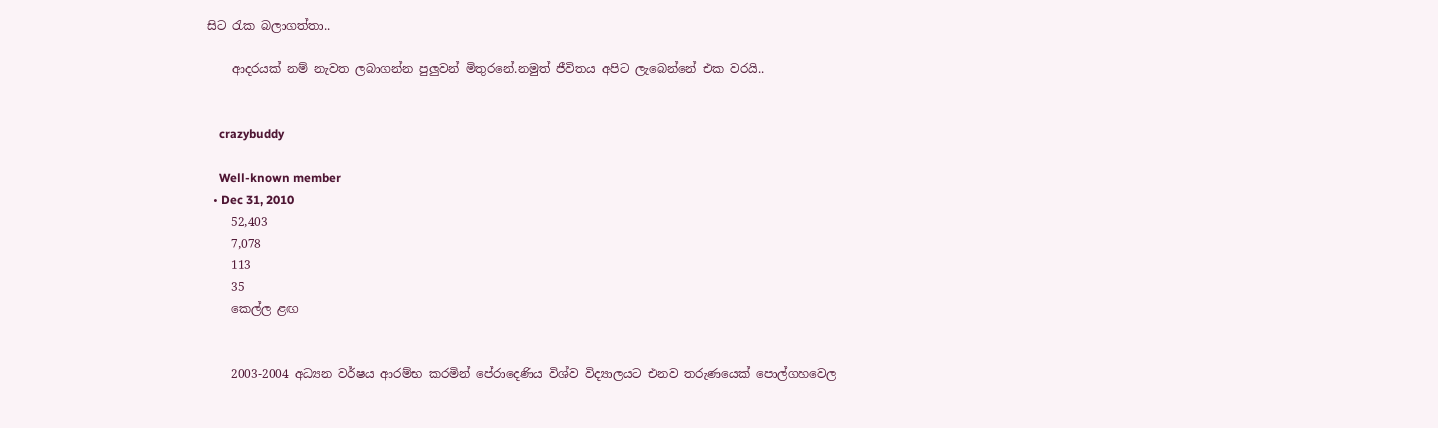සිට රැක බලාගත්තා..

    ආදරයක් නම් නැවත ලබාගන්න පුලුවන් මිතුරනේ.නමුත් ජීවිතය අපිට ලැබෙන්නේ එක වරයි..


    crazybuddy

    Well-known member
  • Dec 31, 2010
    52,403
    7,078
    113
    35
    කෙල්ල ළඟ


    2003-2004 අධ්‍යන වර්ෂය ආරම්භ කරමින් පේරාදෙණිය විශ්ව විද්‍යාලයට එනව තරුණයෙක් පොල්ගහවෙල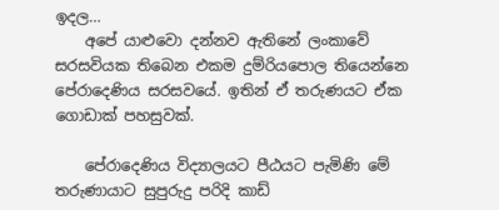ඉදල...
    අපේ යාළුවො දන්නව ඇතිනේ ලංකාවේ සරසවියක තිබෙන එකම දුම්රියපොල තියෙන්නෙ පේරාදෙණිය සරසවයේ. ඉතින් ඒ තරුණයට ඒක ගොඩාක් පහසුවක්.

    පේරාදෙණිය විද්‍යාලයට පීඨයට පැමිණි මේ තරුණායාට සුපුරුදු පරිදි කාඩ්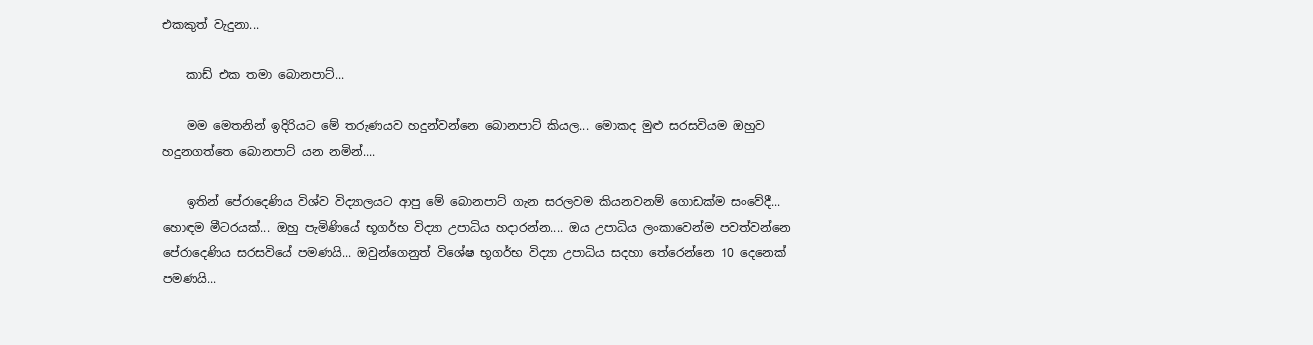එකකුත් වැදුනා...

    කාඩ් එක තමා බොනපාට්...

    මම මෙතනින් ඉදිරියට මේ තරුණයව හදුන්වන්නෙ බොනපාට් කියල... මොකද මුළු සරසවියම ඔහුව හදුනගත්තෙ බොනපාට් යන නමින්....

    ඉතින් පේරාදෙණිය විශ්ව විද්‍යාලයට ආපු මේ බොනපාට් ගැන සරලවම කියනවනම් ගොඩක්ම සංවේදී... හොඳම මීටරයක්... ඔහු පැමිණියේ භූගර්භ විද්‍යා උපාධිය හදාරන්න.... ඔය උපාධිය ලංකාවෙන්ම පවත්වන්නෙ පේරාදෙණිය සරසවියේ පමණයි... ඔවුන්ගෙනුත් විශේෂ භූගර්භ විද්‍යා උපාධිය සදහා තේරෙන්නෙ 10 දෙනෙක් පමණයි...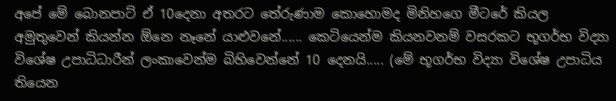අපේ මේ බොනපාට් ඒ 10දෙනා අතරට තේරුණාම කොහොමද මිනිහගෙ මීටරේ කියල අමුතුවෙන් කියන්න ඕනෙ නෑනේ යාළුවනේ...... කෙටියෙන්ම කියනවනම් වසරකට භූගර්භ විද්‍යා විශේෂ උපාධිධාරීන් ලංකාවෙන්ම බිහිවෙන්නේ 10 දෙනයි..... (මේ භූගර්භ විද්‍යා විශේෂ උපාධිය තියෙන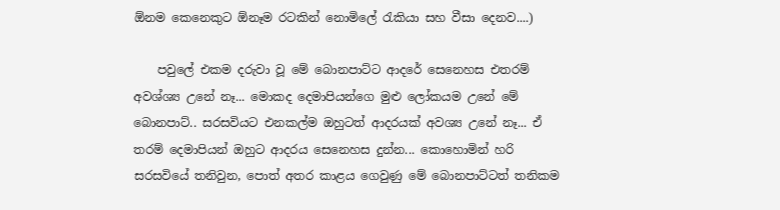ඕනම කෙනෙකුට ඕනෑම රටකින් නොමිලේ රැකියා සහ වීසා දෙනව....)

    පවුලේ එකම දරුවා වූ මේ බොනපාට්ට ආදරේ සෙනෙහස එතරම් අවශ්ශ්‍ය උනේ නෑ... මොකද දෙමාපියන්ගෙ මුළු ලෝකයම උනේ මේ බොනපාට්.. සරසවියට එනකල්ම ඔහුටත් ආදරයක් අවශ්‍ය උනේ නෑ... ඒ තරම් දෙමාපියන් ඔහුට ආදරය සෙනෙහස දුන්න... කොහොමින් හරි සරසවියේ තනිවුන, පොත් අතර කාළය ගෙවුණු මේ බොනපාට්ටත් තනිකම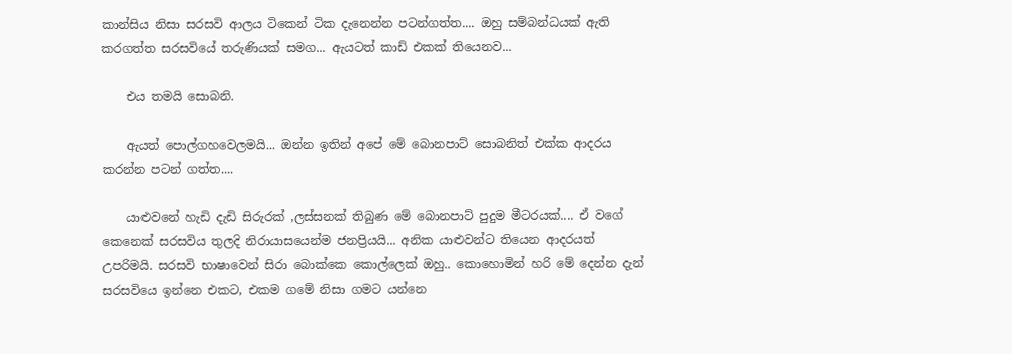කාන්සිය නිසා සරසවි ආලය ටිකෙන් ටික දැනෙන්න පටන්ගත්ත.... ඔහු සම්බන්ධයක් ඇති කරගත්ත සරසවියේ තරුණියක් සමග... ඇයටත් කාඩ් එකක් තියෙනව...

    එය තමයි සොබනි.

    ඇයත් පොල්ගහවෙලමයි... ඔන්න ඉතින් අපේ මේ බොනපාට් සොබනිත් එක්ක ආදරය කරන්න පටන් ගත්ත....

    යාළුවනේ හැඩි දැඩි සිරුරක් ,ලස්සනක් තිබුණ මේ බොනපාට් පුදුම මීටරයක්.... ඒ වගේ කෙනෙක් සරසවිය තුලදි නිරායාසයෙන්ම ජනප්‍රියයි... අනික යාළුවන්ට තියෙන ආදරයත් උපරිමයි. සරසවි භාෂාවෙන් සිරා බොක්කෙ කොල්ලෙක් ඔහු.. කොහොමින් හරි මේ දෙන්න දැන් සරසවියෙ ඉන්නෙ එකට, එකම ගමේ නිසා ගමට යන්නෙ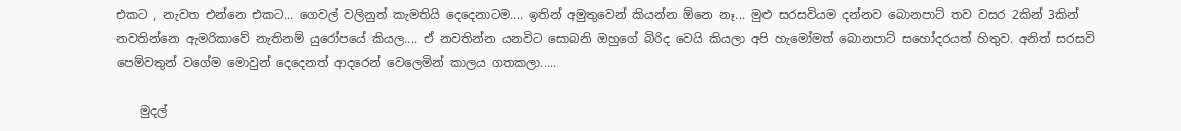එකට , නැවත එන්නෙ එකට... ගෙවල් වලිනුත් කැමතියි දෙදෙනාටම.... ඉතින් අමුතුවෙන් කියන්න ඕනෙ නෑ... මුළු සරසවියම දන්නව බොනපාට් තව වසර 2කින් 3කින් නවතින්නෙ ඇමරිකාවේ නැතිනම් යුරෝපයේ කියල.... ඒ නවතින්න යනවිට සොබනි ඔහුගේ බිරිද වෙයි කියලා අපි හැමෝමත් බොනපාට් සහෝදරයත් හිතුව. අනිත් සරසවි පෙම්වතුන් වගේම මොවුන් දෙදෙනත් ආදරෙන් වෙලෙමින් කාලය ගතකලා.....

    මුදල්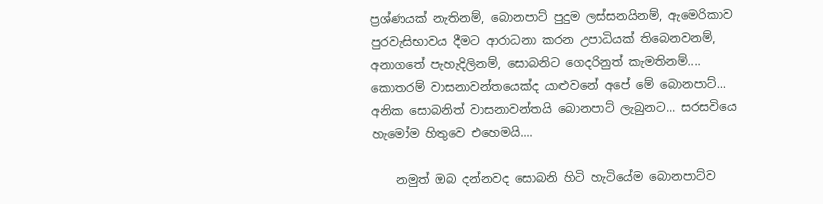ප්‍රශ්ණයක් නැතිනම්, බොනපාට් පුදුම ලස්සනයිනම්, ඇමෙරිකාව පුරවැසිභාවය දීමට ආරාධනා කරන උපාධියක් තිබෙනවනම්, අනාගතේ පැහැදිලිනම්, සොබනිට ගෙදරිනුත් කැමතිනම්.... කොතරම් වාසනාවන්තයෙක්ද යාළුවනේ අපේ මේ බොනපාට්... අනික සොබනිත් වාසනාවන්තයි බොනපාට් ලැබුනට... සරසවියෙ හැමෝම හිතුවෙ එහෙමයි....

    නමුත් ඔබ දන්නවද සොබනි හිටි හැටියේම බොනපාට්ව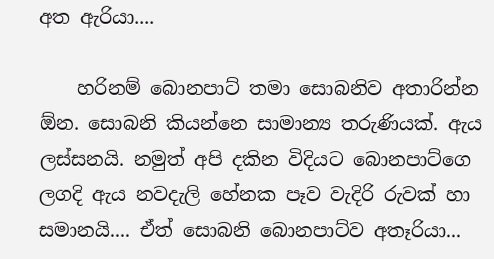අත ඇරියා....

    හරිනම් බොනපාට් තමා සොබනිව අතාරින්න ඕන. සොබනි කියන්නෙ සාමාන්‍ය තරුණියක්. ඇය ලස්සනයි. නමුත් අපි දකින විදියට බොනපාට්ගෙ ලගදි ඇය නවදැලි හේනක පෑව වැදිරි රුවක් හා සමානයි.... ඒත් සොබනි බොනපාට්ව අතෑරියා...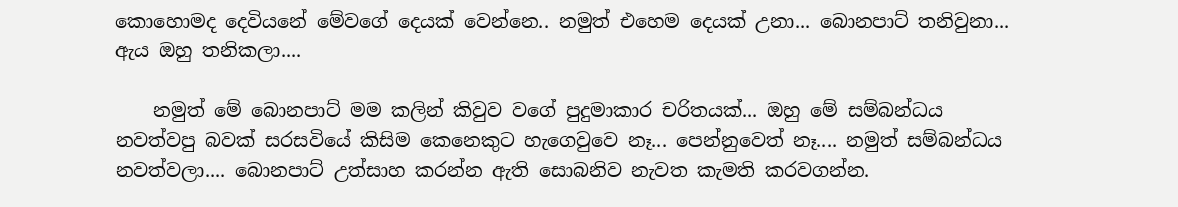කොහොමද දෙවියනේ මේවගේ දෙයක් වෙන්නෙ.. නමුත් එහෙම දෙයක් උනා... බොනපාට් තනිවුනා... ඇය ඔහු තනිකලා....

    නමුත් මේ බොනපාට් මම කලින් කිවුව වගේ පුදුමාකාර චරිතයක්... ඔහු මේ සම්බන්ධය නවත්වපු බවක් සරසවියේ කිසිම කෙනෙකුට හැගෙවුවෙ නෑ... පෙන්නුවෙත් නෑ.... නමුත් සම්බන්ධය නවත්වලා.... බොනපාට් උත්සාහ කරන්න ඇති සොබනිව නැවත කැමති කරවගන්න.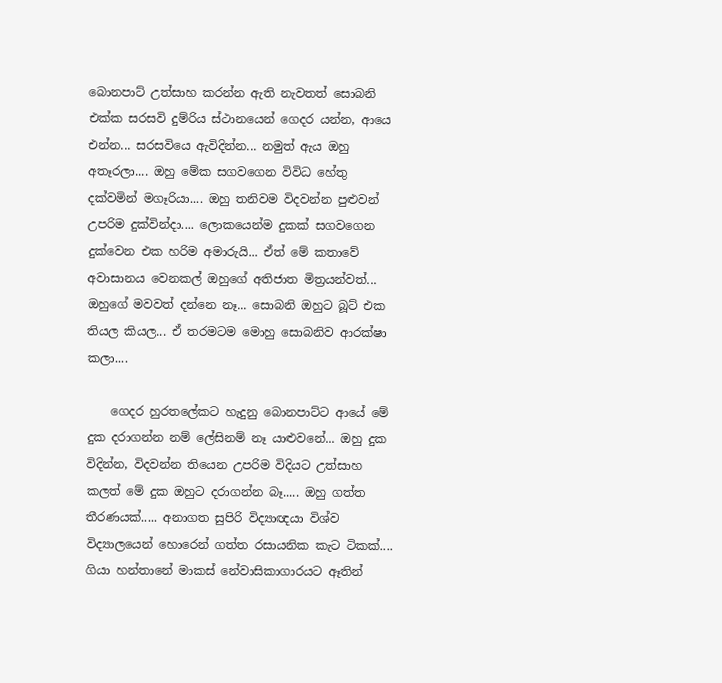බොනපාට් උත්සාහ කරන්න ඇති නැවතත් සොබනි එක්ක සරසවි දුම්රිය ස්ථානයෙන් ගෙදර යන්න, ආයෙ එන්න... සරසවියෙ ඇවිදින්න... නමුත් ඇය ඔහු අතෑරලා.... ඔහු මේක සගවගෙන විවිධ හේතු දක්වමින් මගෑරියා.... ඔහු තනිවම විදවන්න පුළුවන් උපරිම දුක්වින්දා.... ලොකයෙන්ම දුකක් සගවගෙන දුක්වෙන එක හරිම අමාරුයි... ඒත් මේ කතාවේ අවාසානය වෙනකල් ඔහුගේ අතිජාත මිත්‍රයන්වත්... ඔහුගේ මවවත් දන්නෙ නෑ... සොබනි ඔහුට බූට් එක තියල කියල... ඒ තරමටම මොහු සොබනිව ආරක්ෂා කලා....

    ගෙදර හුරතලේකට හැදුනු බොනපාට්ට ආයේ මේ දුක දරාගන්න නම් ලේසිනම් නෑ යාළුවනේ... ඔහු දුක විදින්න, විදවන්න තියෙන උපරිම විදියට උත්සාහ කලත් මේ දුක ඔහුට දරාගන්න බෑ..... ඔහු ගත්ත තීරණයක්..... අනාගත සුපිරි විද්‍යාඥයා විශ්ව විද්‍යාලයෙන් හොරෙන් ගත්ත රසායනික කැට ටිකක්.... ගියා හන්තානේ මාකස් නේවාසිකාගාරයට ඈතින්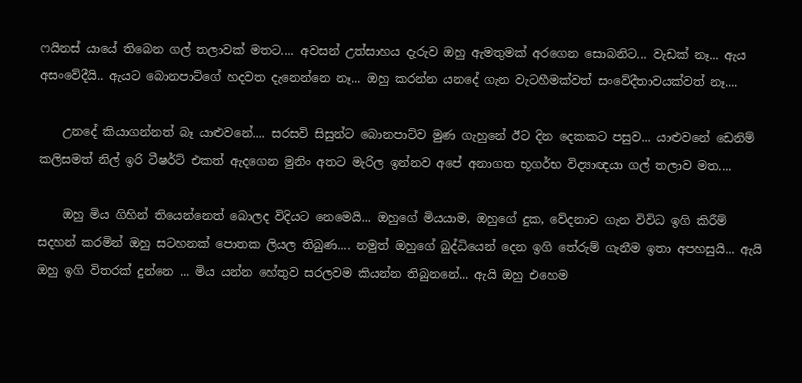ෆයිනස් යායේ තිබෙන ගල් තලාවක් මතට.... අවසන් උත්සාහය දැරුව ඔහු ඇමතුමක් අරගෙන සොබනිට... වැඩක් නෑ... ඇය අසංවේදීයි.. ඇයට බොනපාට්ගේ හදවත දැනෙන්නෙ නෑ... ඔහු කරන්න යනදේ ගැන වැටහීමක්වත් සංවේදීතාවයක්වත් නෑ....

    උනදේ කියාගන්නත් බෑ යාළුවනේ.... සරසවි සිසුන්ට බොනපාට්ව මුණ ගැහුනේ ඊට දින දෙකකට පසුව... යාළුවනේ ඩෙනිම් කලිසමත් නිල් ඉරි ටීෂර්ට් එකත් ඇදගෙන මුනිං අතට මැරිල ඉන්නව අපේ අනාගත භූගර්භ විද්‍යාඥයා ගල් තලාව මත....

    ඔහු මිය ගිහින් තියෙන්නෙත් බොලද විදියට නෙමෙයි... ඔහුගේ මියයාම, ඔහුගේ දුක, වේදනාව ගැන විවිධ ඉගි කිරීම් සදහන් කරමින් ඔහු සටහනක් පොතක ලියල තිබුණ.... නමුත් ඔහුගේ බුද්ධියෙන් දෙන ඉගි තේරුම් ගැනීම ඉතා අපහසුයි... ඇයි ඔහු ඉගි විතරක් දුන්නෙ ... මිය යන්න හේතුව සරලවම කියන්න තිබුනනේ... ඇයි ඔහු එහෙම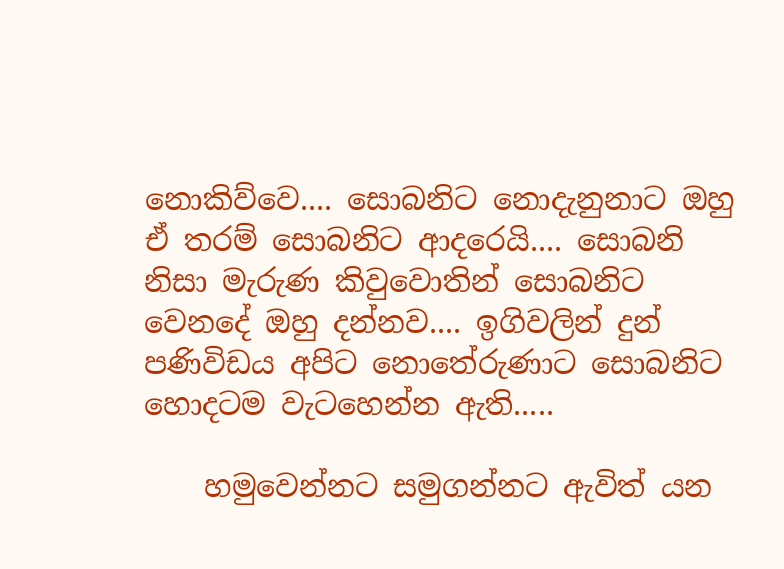නොකිව්වෙ.... සොබනිට නොදැනුනාට ඔහු ඒ තරම් සොබනිට ආදරෙයි.... සොබනි නිසා මැරුණ කිවුවොතින් සොබනිට වෙනදේ ඔහු දන්නව.... ඉගිවලින් දුන් පණිවිඩය අපිට නොතේරුණාට සොබනිට හොදටම වැටහෙන්න ඇති.....

    හමුවෙන්නට සමුගන්නට ඇවිත් යන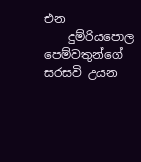එන
    දුම්රියපොල පෙම්වතුන්ගේ සරසවි උයන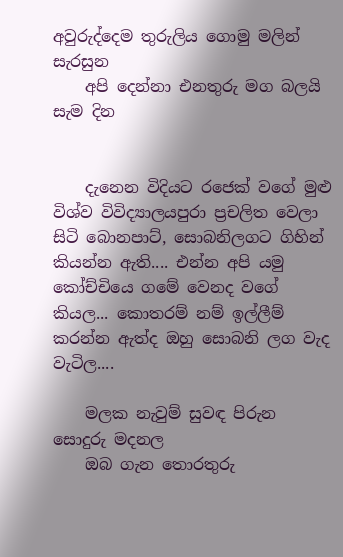අවුරුද්දෙම තුරුලිය ගොමු මලින් සැරසුන
    අපි දෙන්නා එනතුරු මග බලයි සැම දින


    දැනෙන විදියට රජෙක් වගේ මුළු විශ්ව විවිද්‍යාලයපුරා ප්‍රචලිත වෙලා සිටි බොනපාට්, සොබනිලගට ගිහින් කියන්න ඇති.... එන්න අපි යමු කෝච්චියෙ ගමේ වෙනද වගේ කියල... කොතරම් නම් ඉල්ලීම් කරන්න ඇත්ද ඔහු සොබනි ලග වැද වැටිල....

    මලක නැවුම් සුවඳ පිරුන සොදුරු මදනල
    ඔබ ගැන තොරතුරු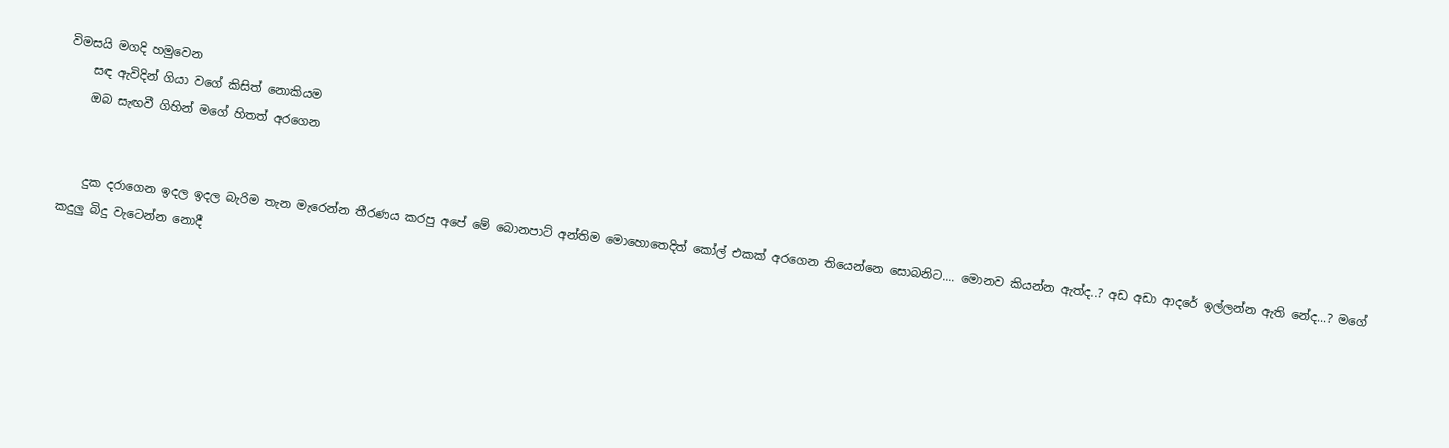විමසයි මගදි හමුවෙන
    සඳ ඇවිදින් ගියා වගේ කිසිත් නොකියම
    ඔබ සැඟවී ගිහින් මගේ හිතත් අරගෙන


    දුක දරාගෙන ඉදල ඉදල බැරිම තැන මැරෙන්න තීරණය කරපු අපේ මේ බොනපාට් අන්තිම මොහොතෙදිත් කෝල් එකක් අරගෙන තියෙන්නෙ සොබනිට.... මොනව කියන්න ඇත්ද..? අඩ අඩා ආදරේ ඉල්ලන්න ඇති නේද...? මගේ කදුලු බිදු වැටෙන්න නොදී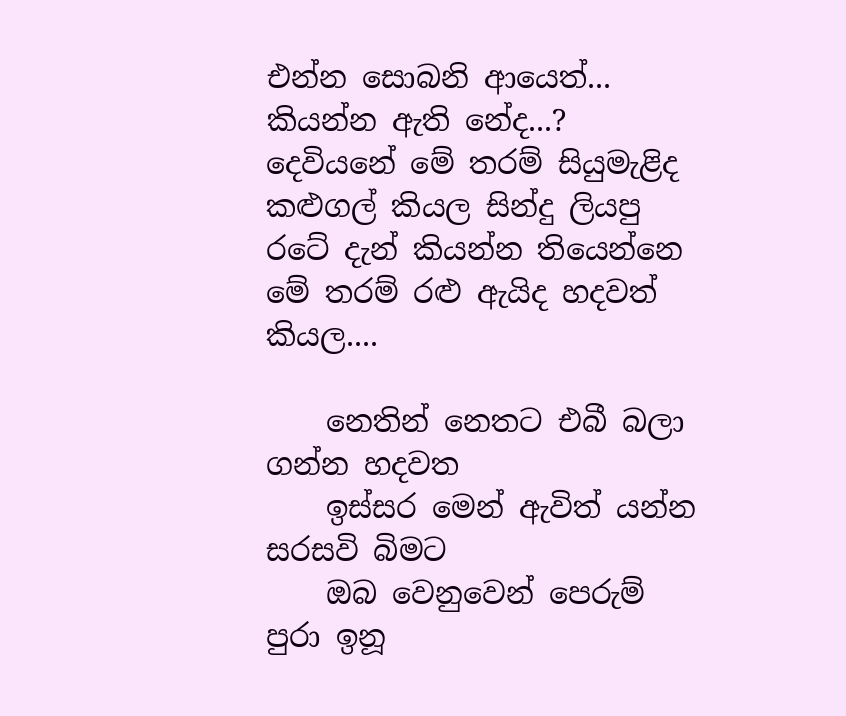එන්න සොබනි ආයෙත්... කියන්න ඇති නේද...? දෙවියනේ මේ තරම් සියුමැළිද කළුගල් කියල සින්දු ලියපු රටේ දැන් කියන්න තියෙන්නෙ මේ තරම් රළු ඇයිද හදවත් කියල....

    නෙතින් නෙතට එබී බලා ගන්න හදවත
    ඉස්සර මෙන් ඇවිත් යන්න සරසවි බිමට
    ඔබ වෙනුවෙන් පෙරුම් පුරා ඉනූ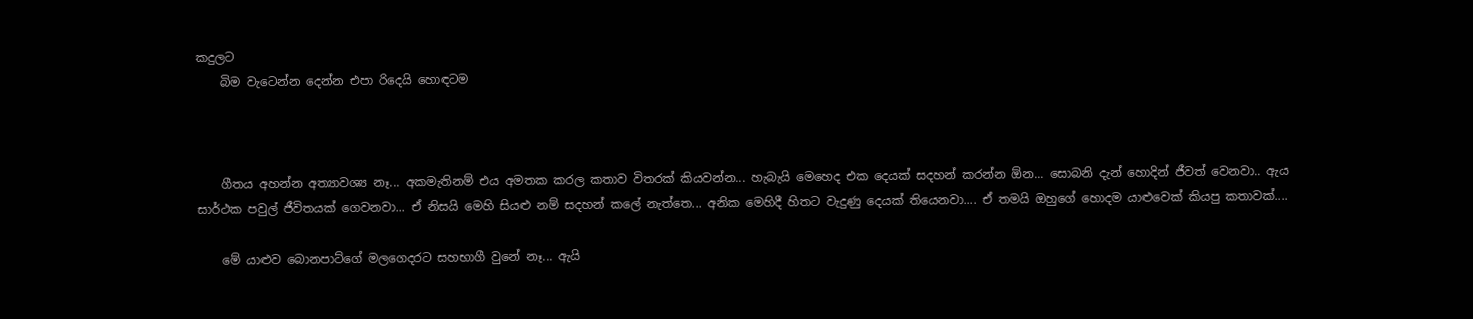කදුලට
    බිම වැටෙන්න දෙන්න එපා රිදෙයි හොඳටම



    ගීතය අහන්න අත්‍යාවශ්‍ය නෑ... අකමැතිනම් එය අමතක කරල කතාව විතරක් කියවන්න... හැබැයි මෙහෙද එක දෙයක් සදහන් කරන්න ඕන... සොබනි දැන් හොදින් ජීවත් වෙනවා.. ඇය සාර්ථක පවුල් ජීවිතයක් ගෙවනවා... ඒ නිසයි මෙහි සියළු නම් සදහන් කලේ නැත්තෙ... අනික මෙහිදී හිතට වැදුණු දෙයක් තියෙනවා.... ඒ තමයි ඔහුගේ හොදම යාළුවෙක් කියපු කතාවක්....

    මේ යාළුව බොනපාට්ගේ මලගෙදරට සහභාගී වුනේ නෑ... ඇයි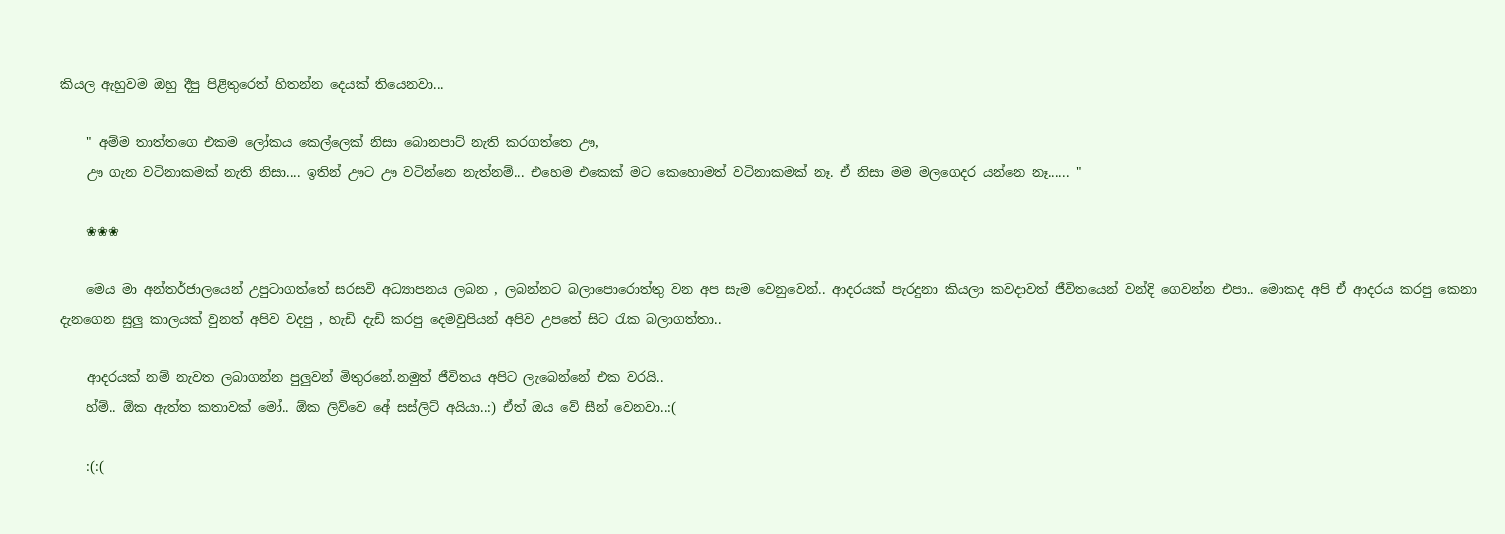කියල ඇහුවම ඔහු දීපු පිළිතුරෙත් හිතන්න දෙයක් තියෙනවා...

    " අම්ම තාත්තගෙ එකම ලෝකය කෙල්ලෙක් නිසා බොනපාට් නැති කරගත්තෙ ඌ,
    ඌ ගැන වටිනාකමක් නැති නිසා.... ඉතින් ඌට ඌ වටින්නෙ නැත්නම්... එහෙම එකෙක් මට කෙහොමත් වටිනාකමක් නෑ. ඒ නිසා මම මලගෙදර යන්නෙ නෑ...... "

    ❀❀❀

    මෙය මා අන්තර්ජාලයෙන් උපුටාගත්තේ සරසවි අධ්‍යාපනය ලබන , ලබන්නට බලාපොරොත්තු වන අප සැම වෙනුවෙන්.. ආදරයක් පැරදුනා කියලා කවදාවත් ජීවිතයෙන් වන්දි ගෙවන්න එපා.. මොකද අපි ඒ ආදරය කරපු කෙනා දැනගෙන සුලු කාලයක් වුනත් අපිව වදපු , හැඩි දැඩි කරපු දෙමවුපියන් අපිව උපතේ සිට රැක බලාගත්තා..

    ආදරයක් නම් නැවත ලබාගන්න පුලුවන් මිතුරනේ.නමුත් ජීවිතය අපිට ලැබෙන්නේ එක වරයි..
    හ්ම්.. ඕක ඇත්ත කතාවක් මෝ.. ඕක ලිව්වෙ අේ සස්ලිට් අයියා..:) ඒත් ඔය වේ සීන් වෙනවා..:(

    :(:(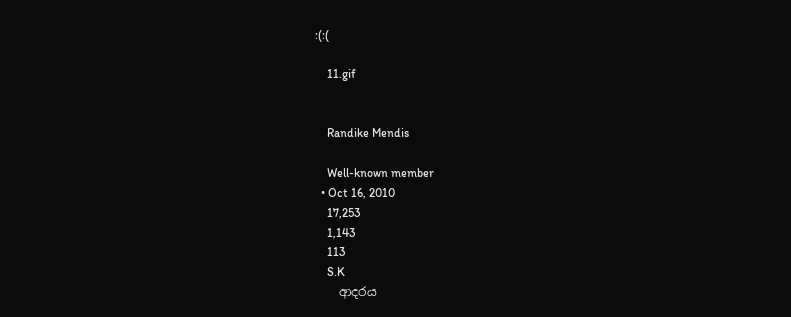:(:(

    11.gif


    Randike Mendis

    Well-known member
  • Oct 16, 2010
    17,253
    1,143
    113
    S.K
    ආදරය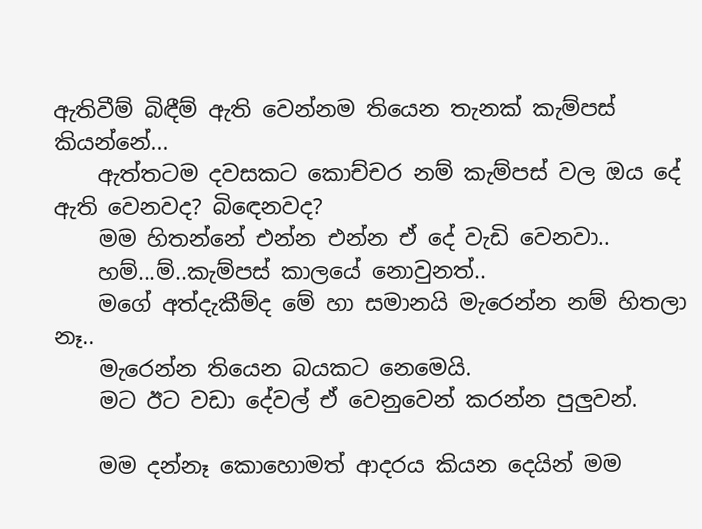ඇතිවීම් බිඳීම් ඇති වෙන්නම තියෙන තැනක් කැම්පස් කියන්නේ...
    ඇත්තටම දවසකට කොච්චර නම් කැම්පස් වල ඔය දේ ඇති වෙනවද? බි‍ඳෙනවද?
    මම හිතන්නේ එන්න එන්න ඒ දේ වැඩි වෙනවා..
    හම්...ම්..කැම්පස් කාලයේ නොවුනත්..
    මගේ අත්දැකීම්ද මේ හා සමානයි මැරෙන්න නම් හිතලා නෑ..
    මැරෙන්න තියෙන බයකට නෙමෙයි.
    මට ඊට වඩා දේවල් ඒ වෙනුවෙන් කරන්න පුලුවන්.

    මම දන්නෑ කොහොමත් ආදරය කියන දෙයින් මම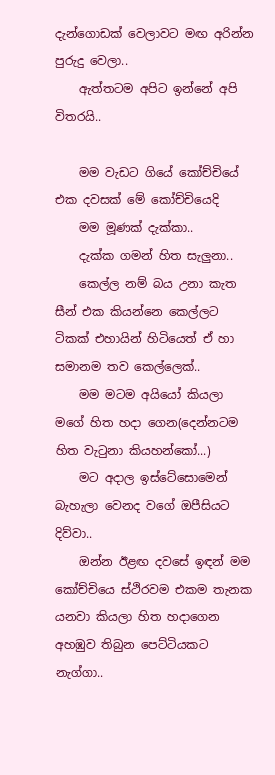දැන්ගොඩක් වෙලාවට මඟ අරින්න පුරුදු වෙලා..
    ඇත්තටම අපිට ඉන්නේ අපි විතරයි..

    මම වැඩට ගියේ කෝච්චියේ එක දවසක් මේ කෝච්චියෙදි
    මම මූණක් දැක්කා..
    දැක්ක ගමන් හිත සැලුනා..
    කෙල්ල නම් බය උනා කැත සීන් එක කියන්නෙ කෙල්ලට ටිකක් එහායින් හිටියෙත් ඒ හා සමානම තව කෙල්ලෙක්..
    මම මටම අයියෝ කියලා මගේ හිත හදා ගෙන(දෙන්නටම හිත වැ‍ටුනා කියහන්කෝ...)
    මට අදාල ඉස්ටේසොමෙන් බැහැලා වෙනද වගේ ඔපීසියට දිව්වා..
    ඔන්න ඊළඟ දවසේ ඉඳන් මම කෝච්චියෙ ස්ථිරවම එකම තැනක යනවා කියලා හිත හදාගෙන අහඹුව තිබුන පෙට්ටියකට නැග්ගා..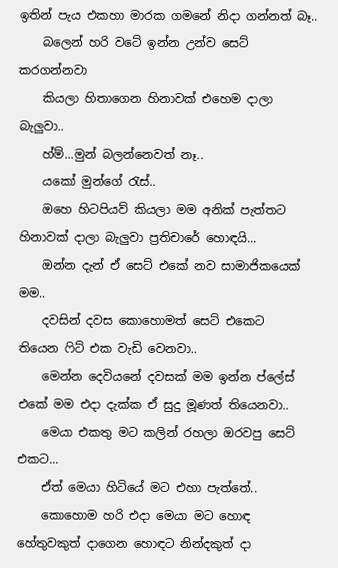ඉතින් පැය එකහා මාරක ගමනේ නිදා ගන්නත් බෑ..
    බලෙන් හරි වටේ ඉන්න උන්ව සෙට් කරගන්නවා
    කියලා හිතාගෙන හිනාවක් එහෙම දාලා බැලුවා..
    හ්ම්...මුන් බලන්නෙවත් නෑ..
    යකෝ මුන්ගේ ‍රැස්..
    ඔහෙ හිටපියව් කියලා මම අනික් පැත්තට හිනාවක් දාලා බැලුවා ප්‍රතිචාරේ හොඳයි...
    ඔන්න දැන් ඒ සෙට් එකේ නව සාමාජිකයෙක් මම..
    දවසින් දවස කොහොමත් සෙට් එකෙට තියෙන ‍ෆිට් එක වැඩි වෙනවා..
    මෙන්න දෙවියනේ දවසක් මම ඉන්න ප්ලේස් එකේ මම එදා දැක්ක ඒ සුදු මූණත් තියෙනවා..
    මෙයා එකතු මට කලින් රහලා ඔරවපු සෙට් එකට...
    ඒත් මෙයා හිටියේ මට එහා පැත්තේ..
    කොහොම හරි එදා මෙයා මට හොඳ හේතුවකුත් දාගෙන හොඳට නින්දකුත් දා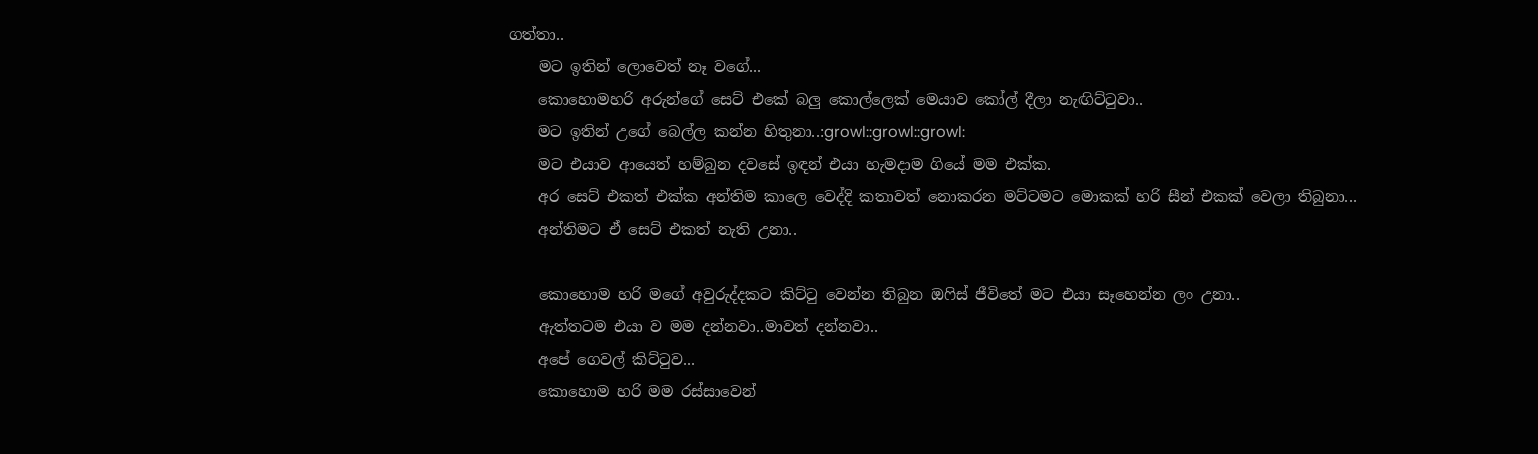ගත්තා..
    මට ඉතින් ලොවෙත් නෑ වගේ...
    කොහොමහරි අරුන්ගේ සෙට් එකේ බලු කොල්ලෙක් මෙයාව කෝල් දීලා නැඟිට්‍ටුවා..
    මට ඉතින් උගේ බෙල්ල කන්න හිතුනා..:growl::growl::growl:
    මට එයාව ආයෙත් හම්බුන දවසේ ඉඳන් එයා හැමදාම ගියේ මම එක්ක.
    අර සෙට් එකත් එක්ක අන්තිම කාලෙ වෙද්දි කතාවත් නොකරන මට්ටමට මොකක් හරි සීන් එකක් වෙලා තිබුනා...
    අන්තිමට ඒ සෙට් එකත් නැති උනා..

    කොහොම හරි මගේ අවුරුද්දකට කිට්‍ටු වෙන්න තිබුන ඔ‍ෆිස් ජීවිතේ මට එයා සෑහෙන්න ලං උනා..
    ඇත්තටම එයා ව මම දන්නවා..මාවත් දන්නවා..
    අපේ ගෙවල් කිට්‍ටුව...
    කොහොම හරි මම රස්සාවෙන්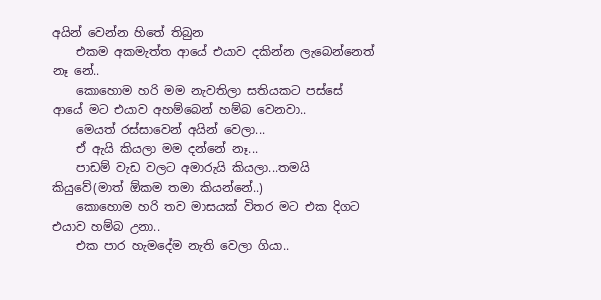අයින් වෙන්න හිතේ තිබුන
    එකම අකමැත්ත ආයේ එයාව දකින්න ලැබෙන්නෙත් නෑ නේ..
    කොහොම හරි මම නැවතිලා සතියකට පස්සේ ආයේ මට එයාව අහම්බෙන් හම්බ වෙනවා..
    මෙයත් රස්සාවෙන් අයින් වෙලා...
    ඒ ඇයි කියලා මම දන්නේ නෑ...
    පාඩම් වැඩ වලට අමාරුයි කියලා...තමයි කියුවේ(මාත් ඕකම තමා කියන්නේ..)
    කොහොම හරි තව මාසයක් විතර මට එක දිගට එයාව හම්බ උනා..
    එක පාර හැමදේම නැති වෙලා ගියා..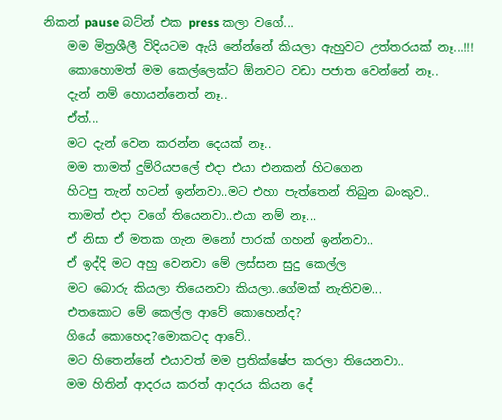නිකන් pause බට්න් එක press කලා වගේ...
    මම මිත්‍රශීලී විදියටම ඇයි නේන්නේ කියලා ඇහුවට උත්තරයක් නෑ...!!!
    කොහොමත් මම කෙල්ලෙක්ට ඕනවට වඩා පජාත වෙන්නේ නෑ..
    දැන් නම් හොයන්නෙත් නෑ..
    ඒත්...
    මට දැන් වෙන කරන්න දෙයක් නෑ..
    මම තාමත් දුම්රියපලේ එදා එයා එනකන් හිටගෙන
    හිටපු තැන් හටන් ඉන්නවා..මට එහා පැත්තෙන් තිබුන බංකුව..
    තාමත් එදා වගේ තියෙනවා..එයා නම් නෑ...
    ඒ නිසා ඒ මතක ගැන මනෝ පාරක් ගහන් ඉන්නවා..
    ඒ ඉද්දි මට අහු වෙනවා මේ ලස්සන සුදු කෙල්ල
    මට බොරු කියලා තියෙනවා කියලා..ගේමක් නැතිවම...
    එතකොට මේ කෙල්ල ආවේ කොහෙන්ද?
    ගියේ කොහෙද?මොකටද ආවේ..
    මට හිතෙන්නේ එයාවත් මම ප්‍රතික්ෂේප කරලා තියෙනවා..
    මම හිතින් ආදරය කරත් ආදරය කියන දේ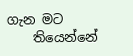ගැන මට
    තියෙන්නේ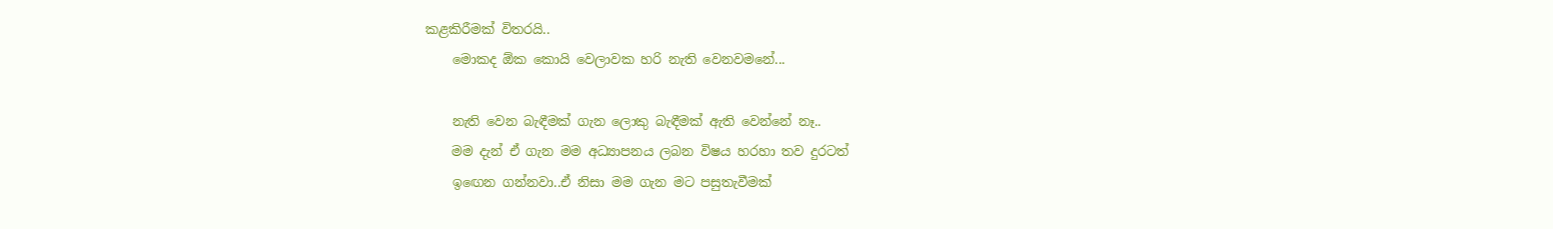කළකිරීමක් විතරයි..
    මොකද ඕක කොයි වෙලාවක හරි නැති වෙනවමනේ...

    නැති වෙන බැඳීමක් ගැන ලොකු බැඳීමක් ඇති වෙන්නේ නෑ..
    මම දැන් ඒ ගැන මම අධ්‍යාපනය ලබන විෂය හරහා තව දුරටත්
    ඉ‍ඟෙන ගන්නවා..ඒ නිසා මම ගැන මට පසුතැවීමක්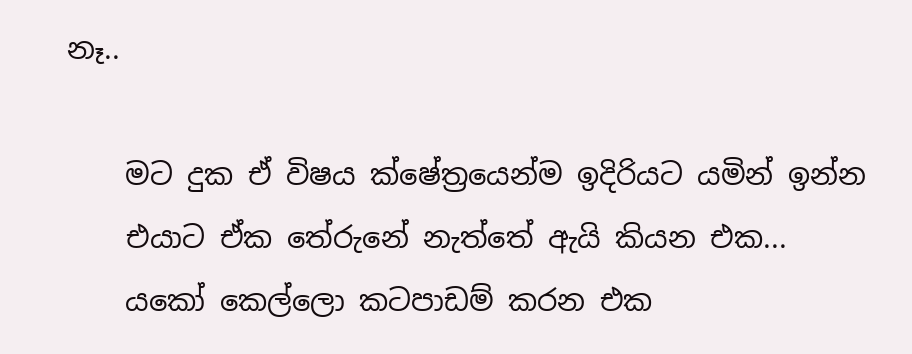නෑ..

    මට දුක ඒ විෂය ක්ෂේත්‍රයෙන්ම ඉදිරියට යමින් ඉන්න
    එයාට ඒක තේරුනේ නැත්තේ ඇයි කියන එක...
    යකෝ කෙල්ලො කටපාඩම් කරන එක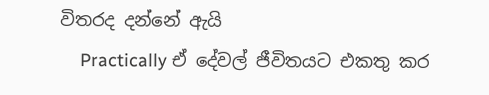විතරද දන්නේ ඇයි
    Practically ඒ දේවල් ජීවිතයට එකතු කර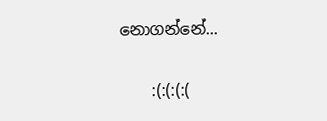නොගන්නේ...

    :(:(:(:(